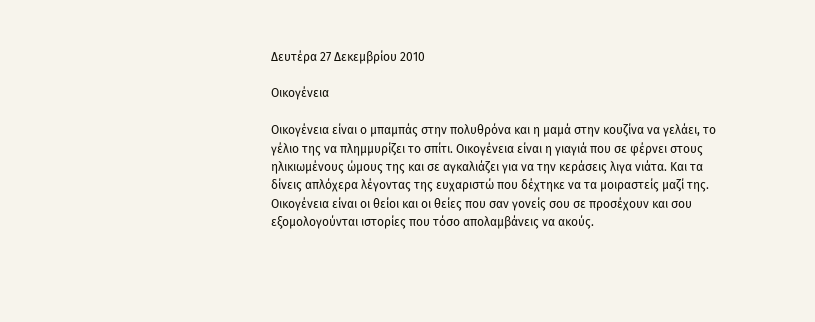Δευτέρα 27 Δεκεμβρίου 2010

Οικογένεια

Οικογένεια είναι ο μπαμπάς στην πολυθρόνα και η μαμά στην κουζίνα να γελάει, το γέλιο της να πλημμυρίζει το σπίτι. Οικογένεια είναι η γιαγιά που σε φέρνει στους ηλικιωμένους ώμους της και σε αγκαλιάζει για να την κεράσεις λιγα νιάτα. Και τα δίνεις απλόχερα λέγοντας της ευχαριστώ που δέχτηκε να τα μοιραστείς μαζί της. Οικογένεια είναι οι θείοι και οι θείες που σαν γονείς σου σε προσέχουν και σου εξομολογούνται ιστορίες που τόσο απολαμβάνεις να ακούς.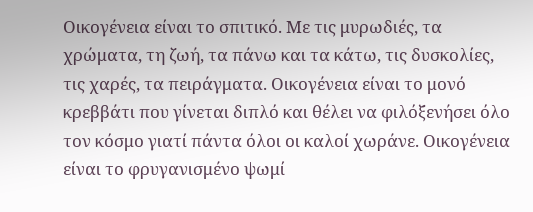Οικογένεια είναι το σπιτικό. Με τις μυρωδιές, τα χρώματα, τη ζωή, τα πάνω και τα κάτω, τις δυσκολίες, τις χαρές, τα πειράγματα. Οικογένεια είναι το μονό κρεββάτι που γίνεται διπλό και θέλει να φιλόξενήσει όλο τον κόσμο γιατί πάντα όλοι οι καλοί χωράνε. Οικογένεια είναι το φρυγανισμένο ψωμί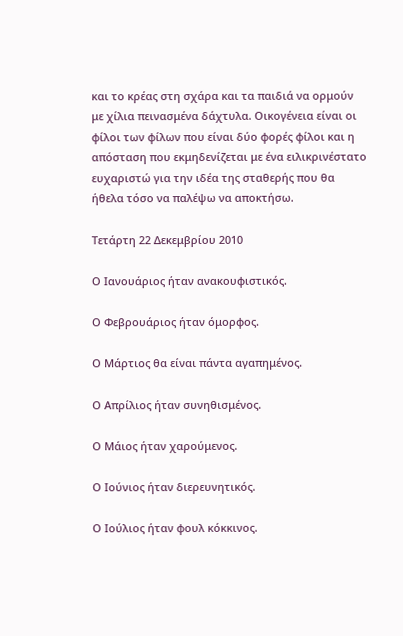και το κρέας στη σχάρα και τα παιδιά να ορμούν με χίλια πεινασμένα δάχτυλα. Οικογένεια είναι οι φίλοι των φίλων που είναι δύο φορές φίλοι και η απόσταση που εκμηδενίζεται με ένα ειλικρινέστατο ευχαριστώ για την ιδέα της σταθερής που θα ήθελα τόσο να παλέψω να αποκτήσω.

Τετάρτη 22 Δεκεμβρίου 2010

Ο Ιανουάριος ήταν ανακουφιστικός.

Ο Φεβρουάριος ήταν όμορφος.

Ο Μάρτιος θα είναι πάντα αγαπημένος.

Ο Απρίλιος ήταν συνηθισμένος.

Ο Μάιος ήταν χαρούμενος.

Ο Ιούνιος ήταν διερευνητικός.

Ο Ιούλιος ήταν φουλ κόκκινος.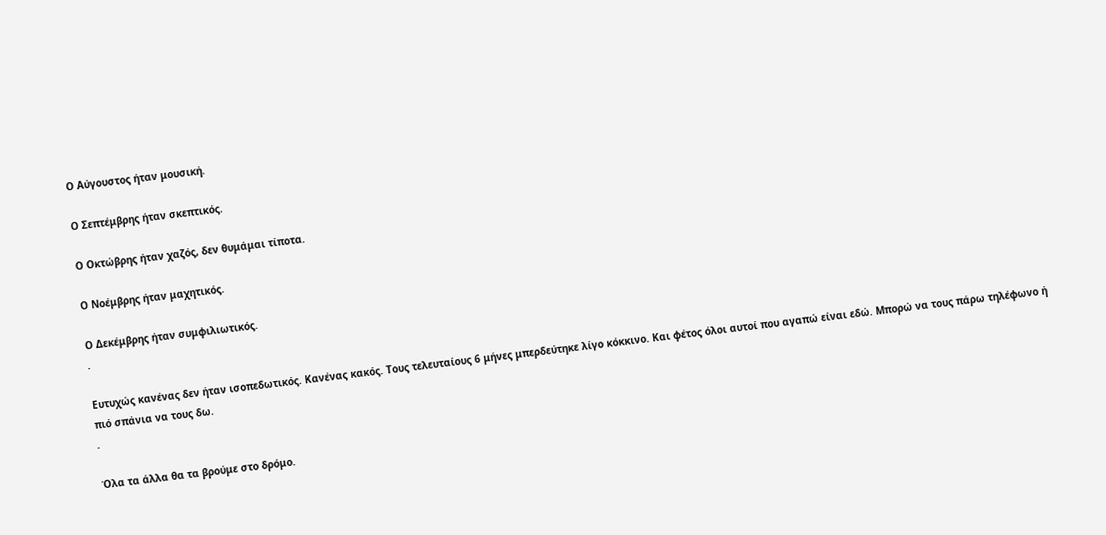Ο Αύγουστος ήταν μουσική.

Ο Σεπτέμβρης ήταν σκεπτικός.

Ο Οκτώβρης ήταν χαζός, δεν θυμάμαι τίποτα.

Ο Νοέμβρης ήταν μαχητικός.

Ο Δεκέμβρης ήταν συμφιλιωτικός.
.

Ευτυχώς κανένας δεν ήταν ισοπεδωτικός. Κανένας κακός. Τους τελευταίους 6 μήνες μπερδεύτηκε λίγο κόκκινο. Και φέτος όλοι αυτοί που αγαπώ είναι εδώ. Μπορώ να τους πάρω τηλέφωνο ή πιό σπάνια να τους δω.
.

Όλα τα άλλα θα τα βρούμε στο δρόμο.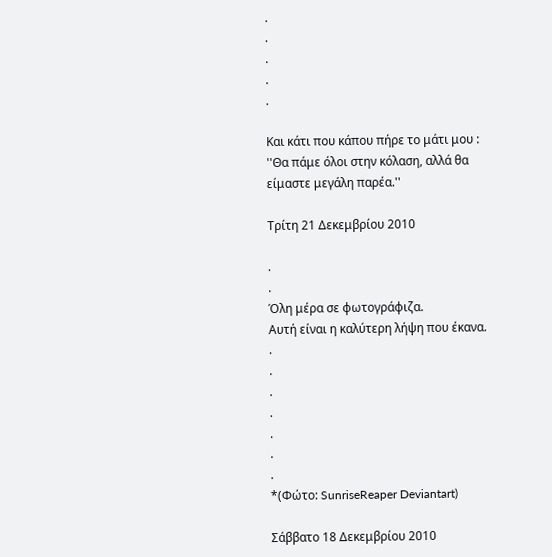.
.
.
.
.

Και κάτι που κάπου πήρε το μάτι μου : ''Θα πάμε όλοι στην κόλαση, αλλά θα είμαστε μεγάλη παρέα.''

Τρίτη 21 Δεκεμβρίου 2010

.
.
Όλη μέρα σε φωτογράφιζα.
Αυτή είναι η καλύτερη λήψη που έκανα.
.
.
.
.
.
.
.
*(Φώτο: SunriseReaper Deviantart)

Σάββατο 18 Δεκεμβρίου 2010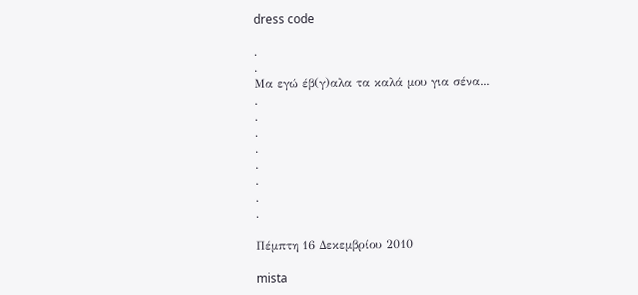dress code

.
.
Μα εγώ έβ(γ)αλα τα καλά μου για σένα...
.
.
.
.
.
.
.
.

Πέμπτη 16 Δεκεμβρίου 2010

mista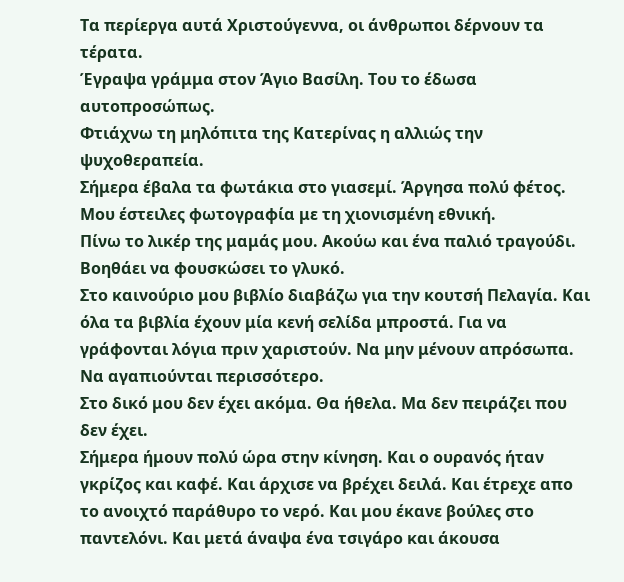Τα περίεργα αυτά Χριστούγεννα, οι άνθρωποι δέρνουν τα τέρατα.
Έγραψα γράμμα στον Άγιο Βασίλη. Του το έδωσα αυτοπροσώπως.
Φτιάχνω τη μηλόπιτα της Κατερίνας η αλλιώς την ψυχοθεραπεία.
Σήμερα έβαλα τα φωτάκια στο γιασεμί. Άργησα πολύ φέτος.
Μου έστειλες φωτογραφία με τη χιονισμένη εθνική.
Πίνω το λικέρ της μαμάς μου. Ακούω και ένα παλιό τραγούδι. Βοηθάει να φουσκώσει το γλυκό.
Στο καινούριο μου βιβλίο διαβάζω για την κουτσή Πελαγία. Και όλα τα βιβλία έχουν μία κενή σελίδα μπροστά. Για να γράφονται λόγια πριν χαριστούν. Να μην μένουν απρόσωπα. Να αγαπιούνται περισσότερο.
Στο δικό μου δεν έχει ακόμα. Θα ήθελα. Μα δεν πειράζει που δεν έχει.
Σήμερα ήμουν πολύ ώρα στην κίνηση. Και ο ουρανός ήταν γκρίζος και καφέ. Και άρχισε να βρέχει δειλά. Και έτρεχε απο το ανοιχτό παράθυρο το νερό. Και μου έκανε βούλες στο παντελόνι. Και μετά άναψα ένα τσιγάρο και άκουσα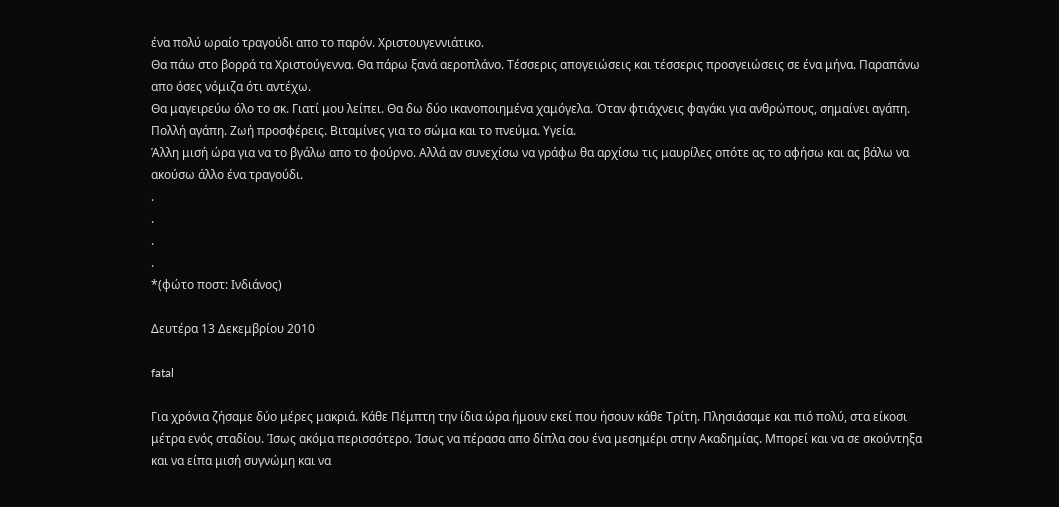ένα πολύ ωραίο τραγούδι απο το παρόν. Χριστουγεννιάτικο.
Θα πάω στο βορρά τα Χριστούγεννα. Θα πάρω ξανά αεροπλάνο. Τέσσερις απογειώσεις και τέσσερις προσγειώσεις σε ένα μήνα. Παραπάνω απο όσες νόμιζα ότι αντέχω.
Θα μαγειρεύω όλο το σκ. Γιατί μου λείπει. Θα δω δύο ικανοποιημένα χαμόγελα. Όταν φτιάχνεις φαγάκι για ανθρώπους, σημαίνει αγάπη. Πολλή αγάπη. Ζωή προσφέρεις. Βιταμίνες για το σώμα και το πνεύμα. Υγεία.
Άλλη μισή ώρα για να το βγάλω απο το φούρνο. Αλλά αν συνεχίσω να γράφω θα αρχίσω τις μαυρίλες οπότε ας το αφήσω και ας βάλω να ακούσω άλλο ένα τραγούδι.
.
.
.
.
*(φώτο ποστ: Ινδιάνος)

Δευτέρα 13 Δεκεμβρίου 2010

fatal

Για χρόνια ζήσαμε δύο μέρες μακριά. Κάθε Πέμπτη την ίδια ώρα ήμουν εκεί που ήσουν κάθε Τρίτη. Πλησιάσαμε και πιό πολύ, στα είκοσι μέτρα ενός σταδίου. Ίσως ακόμα περισσότερο. Ίσως να πέρασα απο δίπλα σου ένα μεσημέρι στην Ακαδημίας. Μπορεί και να σε σκούντηξα και να είπα μισή συγνώμη και να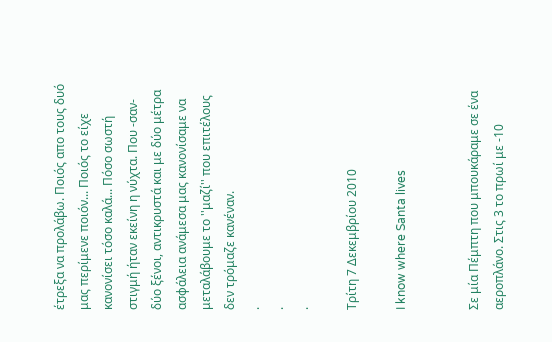έτρεξα να προλάβω. Ποιός απο τους δυό μας περίμενε ποιόν... Ποιός το είχε κανονίσει τόσο καλά... Πόσο σωστή στιγμή ήταν εκείνη η νύχτα. Που -σαν- δύο ξένοι, αντικρυστά και με δύο μέτρα ασφάλεια ανάμεσα μας κανονίσαμε να μεταλάβουμε το ''μαζί'' που επιτέλους δεν τρόμαζε κανέναν.
.
.
.

Τρίτη 7 Δεκεμβρίου 2010

I know where Santa lives


Σε μία Πέμπτη που μπουκάραμε σε ένα αεροπλάνο. Στις 3 το πρωί με -10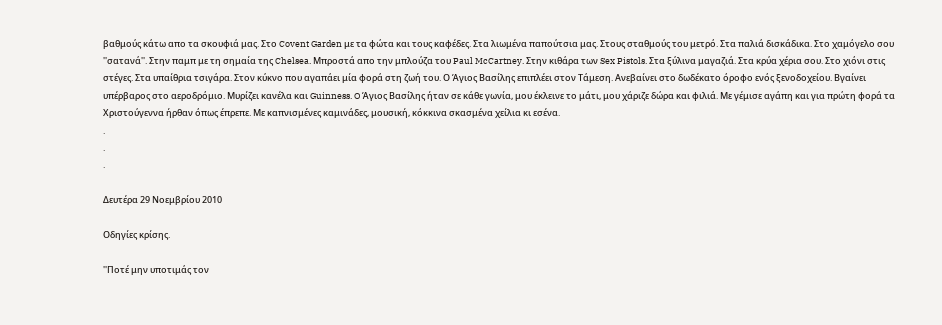βαθμούς κάτω απο τα σκουφιά μας. Στο Covent Garden με τα φώτα και τους καφέδες. Στα λιωμένα παπούτσια μας. Στους σταθμούς του μετρό. Στα παλιά δισκάδικα. Στο χαμόγελο σου ''σατανά''. Στην παμπ με τη σημαία της Chelsea. Μπροστά απο την μπλούζα του Paul McCartney. Στην κιθάρα των Sex Pistols. Στα ξύλινα μαγαζιά. Στα κρύα χέρια σου. Στο χιόνι στις στέγες. Στα υπαίθρια τσιγάρα. Στον κύκνο που αγαπάει μία φορά στη ζωή του. Ο Άγιος Βασίλης επιπλέει στον Τάμεση. Ανεβαίνει στο δωδέκατο όροφο ενός ξενοδοχείου. Βγαίνει υπέρβαρος στο αεροδρόμιο. Μυρίζει κανέλα και Guinness. O Άγιος Βασίλης ήταν σε κάθε γωνία, μου έκλεινε το μάτι, μου χάριζε δώρα και φιλιά. Με γέμισε αγάπη και για πρώτη φορά τα Χριστούγεννα ήρθαν όπως έπρεπε. Με καπνισμένες καμινάδες, μουσική, κόκκινα σκασμένα χείλια κι εσένα.
.
.
.

Δευτέρα 29 Νοεμβρίου 2010

Οδηγίες κρίσης.

''Ποτέ μην υποτιμάς τον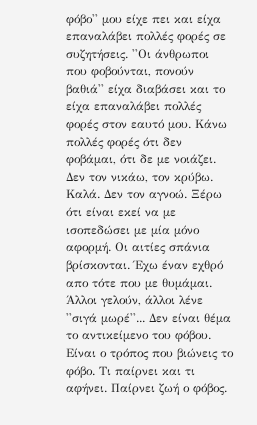φόβο'' μου είχε πει και είχα επαναλάβει πολλές φορές σε συζητήσεις. ''Οι άνθρωποι που φοβούνται, πονούν βαθιά'' είχα διαβάσει και το είχα επαναλάβει πολλές φορές στον εαυτό μου. Κάνω πολλές φορές ότι δεν φοβάμαι, ότι δε με νοιάζει. Δεν τον νικάω, τον κρύβω. Καλά. Δεν τον αγνοώ. Ξέρω ότι είναι εκεί να με ισοπεδώσει με μία μόνο αφορμή. Οι αιτίες σπάνια βρίσκονται. Έχω έναν εχθρό απο τότε που με θυμάμαι. Άλλοι γελούν, άλλοι λένε ''σιγά μωρέ''... Δεν είναι θέμα το αντικείμενο του φόβου. Είναι ο τρόπος που βιώνεις το φόβο. Τι παίρνει και τι αφήνει. Παίρνει ζωή ο φόβος.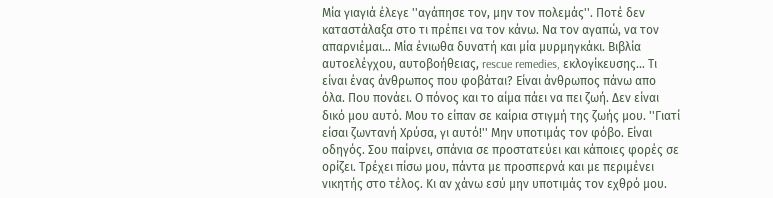Μία γιαγιά έλεγε ''αγάπησε τον, μην τον πολεμάς''. Ποτέ δεν καταστάλαξα στο τι πρέπει να τον κάνω. Να τον αγαπώ, να τον απαρνιέμαι... Μία ένιωθα δυνατή και μία μυρμηγκάκι. Βιβλία αυτοελέγχου, αυτοβοήθειας, rescue remedies, εκλογίκευσης... Τι είναι ένας άνθρωπος που φοβάται? Είναι άνθρωπος πάνω απο όλα. Που πονάει. Ο πόνος και το αίμα πάει να πει ζωή. Δεν είναι δικό μου αυτό. Μου το είπαν σε καίρια στιγμή της ζωής μου. ''Γιατί είσαι ζωντανή Χρύσα, γι αυτό!'' Μην υποτιμάς τον φόβο. Είναι οδηγός. Σου παίρνει, σπάνια σε προστατεύει και κάποιες φορές σε ορίζει. Τρέχει πίσω μου, πάντα με προσπερνά και με περιμένει νικητής στο τέλος. Κι αν χάνω εσύ μην υποτιμάς τον εχθρό μου.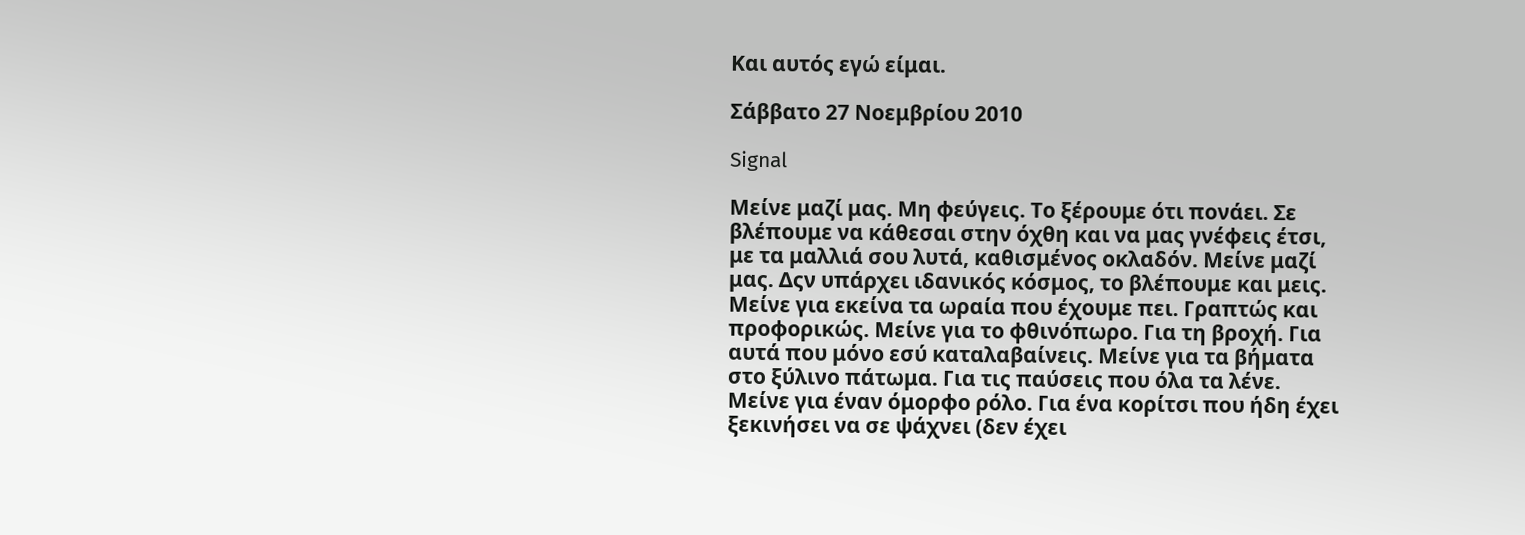Και αυτός εγώ είμαι.

Σάββατο 27 Νοεμβρίου 2010

Signal

Μείνε μαζί μας. Μη φεύγεις. Το ξέρουμε ότι πονάει. Σε βλέπουμε να κάθεσαι στην όχθη και να μας γνέφεις έτσι, με τα μαλλιά σου λυτά, καθισμένος οκλαδόν. Μείνε μαζί μας. Δςν υπάρχει ιδανικός κόσμος, το βλέπουμε και μεις. Μείνε για εκείνα τα ωραία που έχουμε πει. Γραπτώς και προφορικώς. Μείνε για το φθινόπωρο. Για τη βροχή. Για αυτά που μόνο εσύ καταλαβαίνεις. Μείνε για τα βήματα στο ξύλινο πάτωμα. Για τις παύσεις που όλα τα λένε. Μείνε για έναν όμορφο ρόλο. Για ένα κορίτσι που ήδη έχει ξεκινήσει να σε ψάχνει (δεν έχει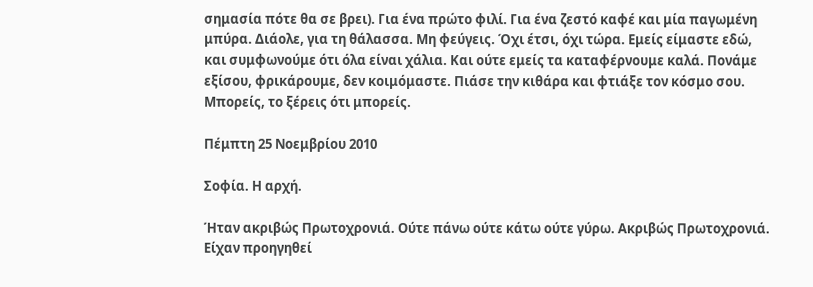σημασία πότε θα σε βρει). Για ένα πρώτο φιλί. Για ένα ζεστό καφέ και μία παγωμένη μπύρα. Διάολε, για τη θάλασσα. Μη φεύγεις. Όχι έτσι, όχι τώρα. Εμείς είμαστε εδώ, και συμφωνούμε ότι όλα είναι χάλια. Και ούτε εμείς τα καταφέρνουμε καλά. Πονάμε εξίσου, φρικάρουμε, δεν κοιμόμαστε. Πιάσε την κιθάρα και φτιάξε τον κόσμο σου. Μπορείς, το ξέρεις ότι μπορείς.

Πέμπτη 25 Νοεμβρίου 2010

Σοφία. Η αρχή.

Ήταν ακριβώς Πρωτοχρονιά. Ούτε πάνω ούτε κάτω ούτε γύρω. Ακριβώς Πρωτοχρονιά. Είχαν προηγηθεί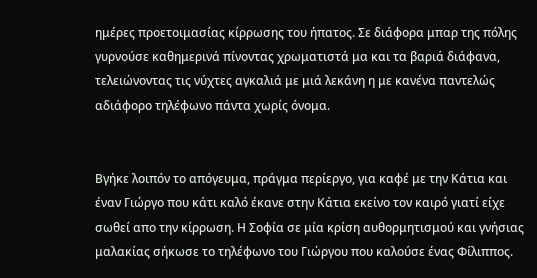ημέρες προετοιμασίας κίρρωσης του ήπατος. Σε διάφορα μπαρ της πόλης γυρνούσε καθημερινά πίνοντας χρωματιστά μα και τα βαριά διάφανα, τελειώνοντας τις νύχτες αγκαλιά με μιά λεκάνη η με κανένα παντελώς αδιάφορο τηλέφωνο πάντα χωρίς όνομα.


Βγήκε λοιπόν το απόγευμα, πράγμα περίεργο, για καφέ με την Κάτια και έναν Γιώργο που κάτι καλό έκανε στην Κάτια εκείνο τον καιρό γιατί είχε σωθεί απο την κίρρωση. Η Σοφία σε μία κρίση αυθορμητισμού και γνήσιας μαλακίας σήκωσε το τηλέφωνο του Γιώργου που καλούσε ένας Φίλιππος.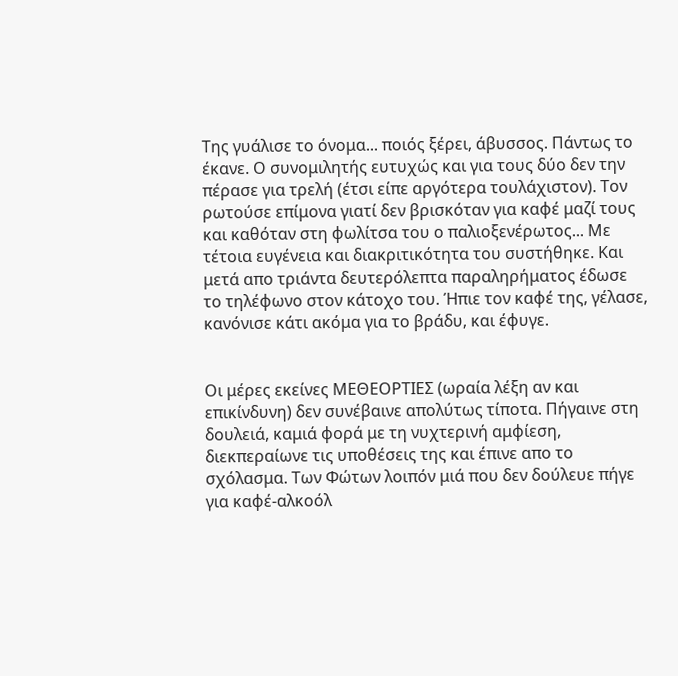Της γυάλισε το όνομα... ποιός ξέρει, άβυσσος. Πάντως το έκανε. Ο συνομιλητής ευτυχώς και για τους δύο δεν την πέρασε για τρελή (έτσι είπε αργότερα τουλάχιστον). Τον ρωτούσε επίμονα γιατί δεν βρισκόταν για καφέ μαζί τους και καθόταν στη φωλίτσα του ο παλιοξενέρωτος... Με τέτοια ευγένεια και διακριτικότητα του συστήθηκε. Και μετά απο τριάντα δευτερόλεπτα παραληρήματος έδωσε το τηλέφωνο στον κάτοχο του. Ήπιε τον καφέ της, γέλασε, κανόνισε κάτι ακόμα για το βράδυ, και έφυγε.


Οι μέρες εκείνες ΜΕΘΕΟΡΤΙΕΣ (ωραία λέξη αν και επικίνδυνη) δεν συνέβαινε απολύτως τίποτα. Πήγαινε στη δουλειά, καμιά φορά με τη νυχτερινή αμφίεση, διεκπεραίωνε τις υποθέσεις της και έπινε απο το σχόλασμα. Των Φώτων λοιπόν μιά που δεν δούλευε πήγε για καφέ-αλκοόλ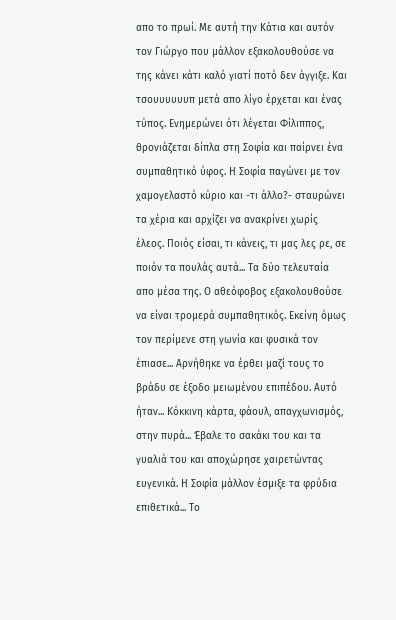απο το πρωί. Με αυτή την Κάτια και αυτόν τον Γιώργο που μάλλον εξακολουθούσε να της κάνει κάτι καλό γιατί ποτό δεν άγγιξε. Και τσουυυυυυπ μετά απο λίγο έρχεται και ένας τύπος. Ενημερώνει ότι λέγεται Φίλιππος, θρονιάζεται δίπλα στη Σοφία και παίρνει ένα συμπαθητικό ύφος. Η Σοφία παγώνει με τον χαμογελαστό κύριο και -τι άλλο?- σταυρώνει τα χέρια και αρχίζει να ανακρίνει χωρίς έλεος. Ποιός είσαι, τι κάνεις, τι μας λες ρε, σε ποιόν τα πουλάς αυτά... Τα δύο τελευταία απο μέσα της. Ο αθεόφοβος εξακολουθούσε να είναι τρομερά συμπαθητικός. Εκείνη όμως τον περίμενε στη γωνία και φυσικά τον έπιασε... Αρνήθηκε να έρθει μαζί τους το βράδυ σε έξοδο μειωμένου επιπέδου. Αυτό ήταν... Κόκκινη κάρτα, φάουλ, απαγχωνισμός, στην πυρά... Έβαλε το σακάκι του και τα γυαλιά του και αποχώρησε χαιρετώντας ευγενικά. Η Σοφία μάλλον έσμιξε τα φρύδια επιθετικά... Το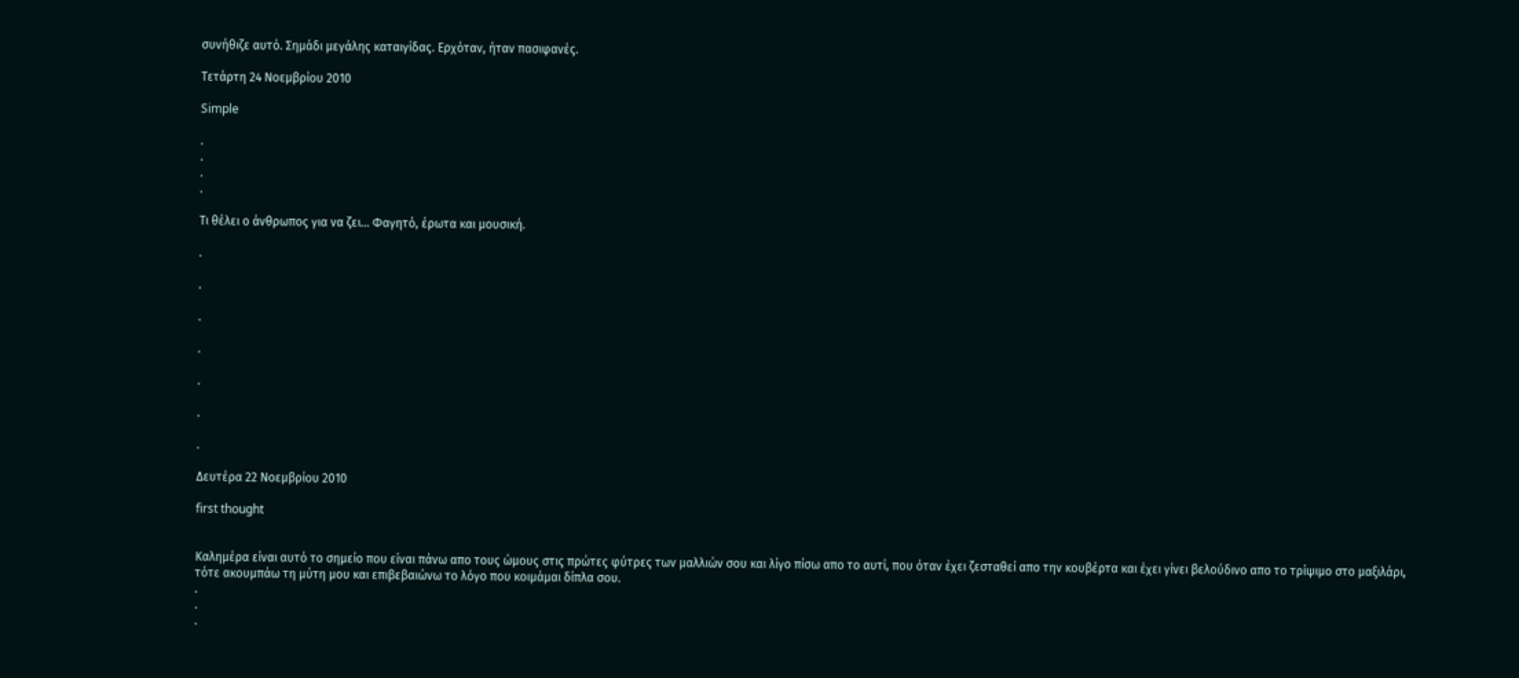συνήθιζε αυτό. Σημάδι μεγάλης καταιγίδας. Ερχόταν, ήταν πασιφανές.

Τετάρτη 24 Νοεμβρίου 2010

Simple

.
.
.
.

Τι θέλει ο άνθρωπος για να ζει... Φαγητό, έρωτα και μουσική.

.

.

.

.

.

.

.

Δευτέρα 22 Νοεμβρίου 2010

first thought


Καλημέρα είναι αυτό το σημείο που είναι πάνω απο τους ώμους στις πρώτες φύτρες των μαλλιών σου και λίγο πίσω απο το αυτί, που όταν έχει ζεσταθεί απο την κουβέρτα και έχει γίνει βελούδινο απο το τρίψιμο στο μαξιλάρι, τότε ακουμπάω τη μύτη μου και επιβεβαιώνω το λόγο που κοιμάμαι δίπλα σου.
.
.
.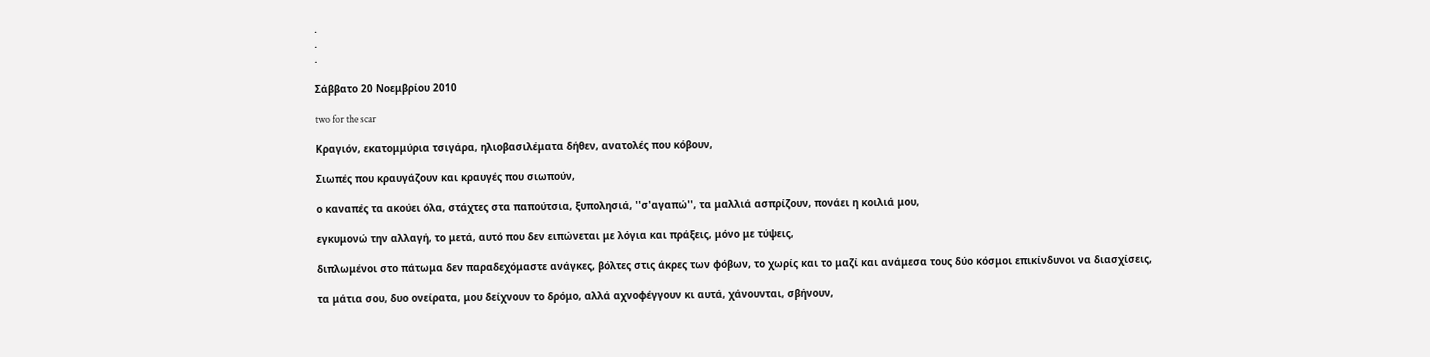.
.
.

Σάββατο 20 Νοεμβρίου 2010

two for the scar

Κραγιόν, εκατομμύρια τσιγάρα, ηλιοβασιλέματα δήθεν, ανατολές που κόβουν,

Σιωπές που κραυγάζουν και κραυγές που σιωπούν,

ο καναπές τα ακούει όλα, στάχτες στα παπούτσια, ξυπολησιά, ''σ'αγαπώ'', τα μαλλιά ασπρίζουν, πονάει η κοιλιά μου,

εγκυμονώ την αλλαγή, το μετά, αυτό που δεν ειπώνεται με λόγια και πράξεις, μόνο με τύψεις,

διπλωμένοι στο πάτωμα δεν παραδεχόμαστε ανάγκες, βόλτες στις άκρες των φόβων, το χωρίς και το μαζί και ανάμεσα τους δύο κόσμοι επικίνδυνοι να διασχίσεις,

τα μάτια σου, δυο ονείρατα, μου δείχνουν το δρόμο, αλλά αχνοφέγγουν κι αυτά, χάνουνται, σβήνουν,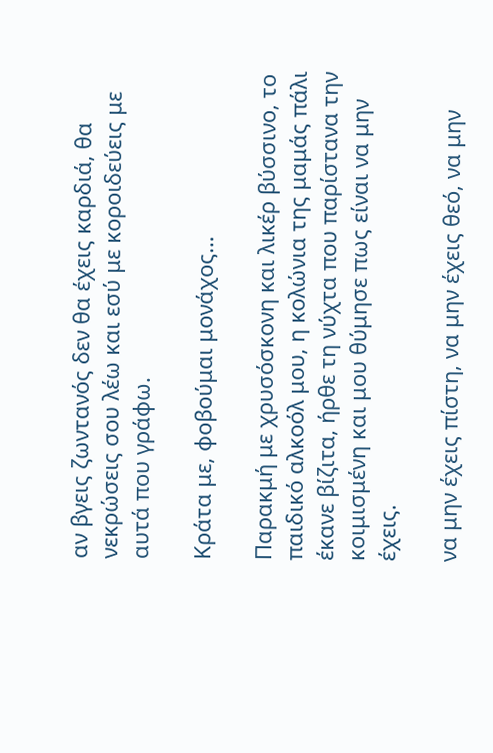αν βγεις ζωντανός δεν θα έχεις καρδιά, θα νεκρώσεις σου λέω και εσύ με κοροιδεύεις με αυτά που γράφω.

Κράτα με, φοβούμαι μονάχος…

Παρακμή με χρυσόσκονη και λικέρ βύσσινο, το παιδικό αλκοόλ μου, η κολώνια της μαμάς πάλι έκανε βίζιτα, ήρθε τη νύχτα που παρίστανα την κοιμισμένη και μου θύμησε πως είναι να μην έχεις.

να μην έχεις πίστη, να μην έχεις θεό, να μην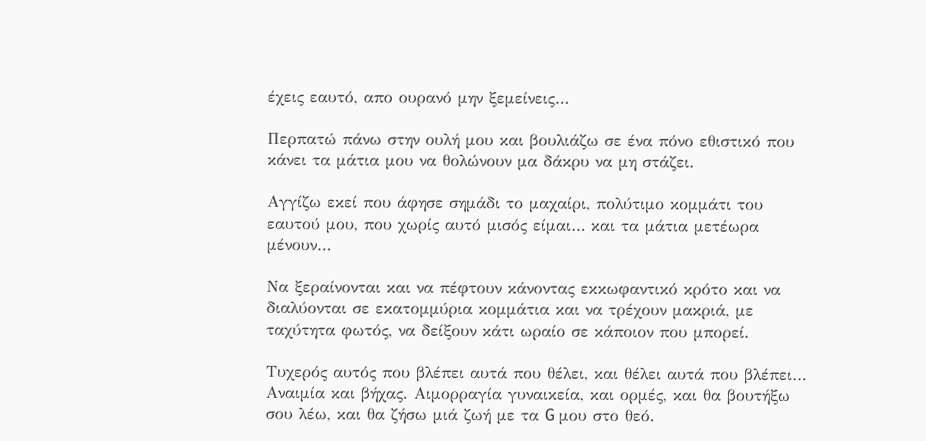έχεις εαυτό, απο ουρανό μην ξεμείνεις…

Περπατώ πάνω στην ουλή μου και βουλιάζω σε ένα πόνο εθιστικό που κάνει τα μάτια μου να θολώνουν μα δάκρυ να μη στάζει.

Αγγίζω εκεί που άφησε σημάδι το μαχαίρι, πολύτιμο κομμάτι του εαυτού μου, που χωρίς αυτό μισός είμαι… και τα μάτια μετέωρα μένουν…

Να ξεραίνονται και να πέφτουν κάνοντας εκκωφαντικό κρότο και να διαλύονται σε εκατομμύρια κομμάτια και να τρέχουν μακριά, με ταχύτητα φωτός, να δείξουν κάτι ωραίο σε κάποιον που μπορεί.

Τυχερός αυτός που βλέπει αυτά που θέλει, και θέλει αυτά που βλέπει…
Αναιμία και βήχας. Αιμορραγία γυναικεία, και ορμές, και θα βουτήξω σου λέω, και θα ζήσω μιά ζωή με τα G μου στο θεό.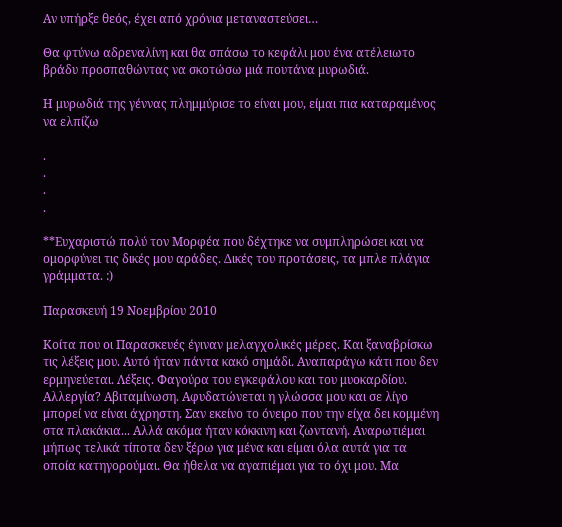Αν υπήρξε θεός, έχει από χρόνια μεταναστεύσει…

Θα φτύνω αδρεναλίνη και θα σπάσω το κεφάλι μου ένα ατέλειωτο βράδυ προσπαθώντας να σκοτώσω μιά πουτάνα μυρωδιά.

Η μυρωδιά της γέννας πλημμύρισε το είναι μου, είμαι πια καταραμένος να ελπίζω

.
.
.
.

**Ευχαριστώ πολύ τον Μορφέα που δέχτηκε να συμπληρώσει και να ομορφύνει τις δικές μου αράδες. Δικές του προτάσεις, τα μπλε πλάγια γράμματα. :)

Παρασκευή 19 Νοεμβρίου 2010

Κοίτα που οι Παρασκευές έγιναν μελαγχολικές μέρες. Και ξαναβρίσκω τις λέξεις μου. Αυτό ήταν πάντα κακό σημάδι. Αναπαράγω κάτι που δεν ερμηνεύεται. Λέξεις. Φαγούρα του εγκεφάλου και του μυοκαρδίου. Αλλεργία? Αβιταμίνωση. Αφυδατώνεται η γλώσσα μου και σε λίγο μπορεί να είναι άχρηστη. Σαν εκείνο το όνειρο που την είχα δει κομμένη στα πλακάκια... Αλλά ακόμα ήταν κόκκινη και ζωντανή. Αναρωτιέμαι μήπως τελικά τίποτα δεν ξέρω για μένα και είμαι όλα αυτά για τα οποία κατηγορούμαι. Θα ήθελα να αγαπιέμαι για το όχι μου. Μα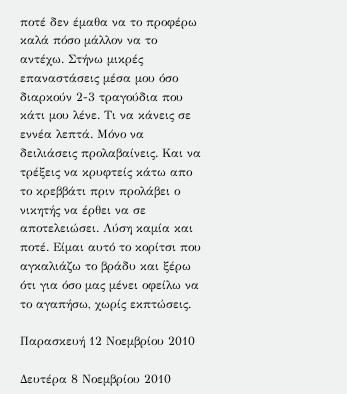ποτέ δεν έμαθα να το προφέρω καλά πόσο μάλλον να το αντέχω. Στήνω μικρές επαναστάσεις μέσα μου όσο διαρκούν 2-3 τραγούδια που κάτι μου λένε. Τι να κάνεις σε εννέα λεπτά. Μόνο να δειλιάσεις προλαβαίνεις. Και να τρέξεις να κρυφτείς κάτω απο το κρεββάτι πριν προλάβει ο νικητής να έρθει να σε αποτελειώσει. Λύση καμία και ποτέ. Είμαι αυτό το κορίτσι που αγκαλιάζω το βράδυ και ξέρω ότι για όσο μας μένει οφείλω να το αγαπήσω, χωρίς εκπτώσεις.

Παρασκευή 12 Νοεμβρίου 2010

Δευτέρα 8 Νοεμβρίου 2010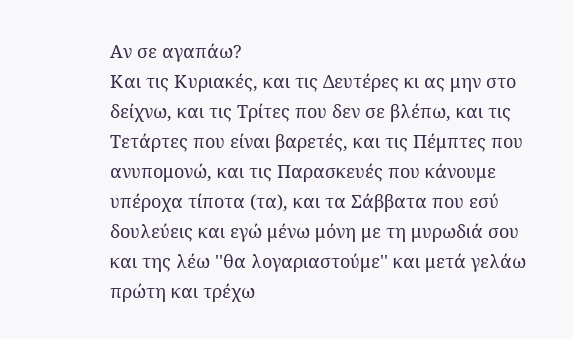Αν σε αγαπάω?
Και τις Κυριακές, και τις Δευτέρες κι ας μην στο δείχνω, και τις Τρίτες που δεν σε βλέπω, και τις Τετάρτες που είναι βαρετές, και τις Πέμπτες που ανυπομονώ, και τις Παρασκευές που κάνουμε υπέροχα τίποτα (τα), και τα Σάββατα που εσύ δουλεύεις και εγώ μένω μόνη με τη μυρωδιά σου και της λέω ''θα λογαριαστούμε'' και μετά γελάω πρώτη και τρέχω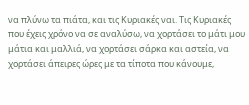να πλύνω τα πιάτα, και τις Κυριακές ναι. Τις Κυριακές που έχεις χρόνο να σε αναλύσω, να χορτάσει το μάτι μου μάτια και μαλλιά, να χορτάσει σάρκα και αστεία, να χορτάσει άπειρες ώρες με τα τίποτα που κάνουμε,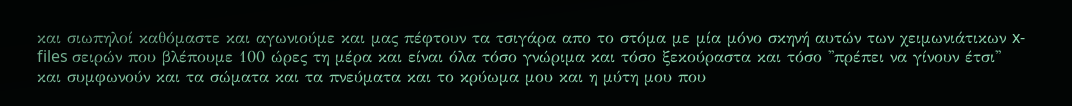και σιωπηλοί καθόμαστε και αγωνιούμε και μας πέφτουν τα τσιγάρα απο το στόμα με μία μόνο σκηνή αυτών των χειμωνιάτικων x-files σειρών που βλέπουμε 100 ώρες τη μέρα και είναι όλα τόσο γνώριμα και τόσο ξεκούραστα και τόσο ''πρέπει να γίνουν έτσι'' και συμφωνούν και τα σώματα και τα πνεύματα και το κρύωμα μου και η μύτη μου που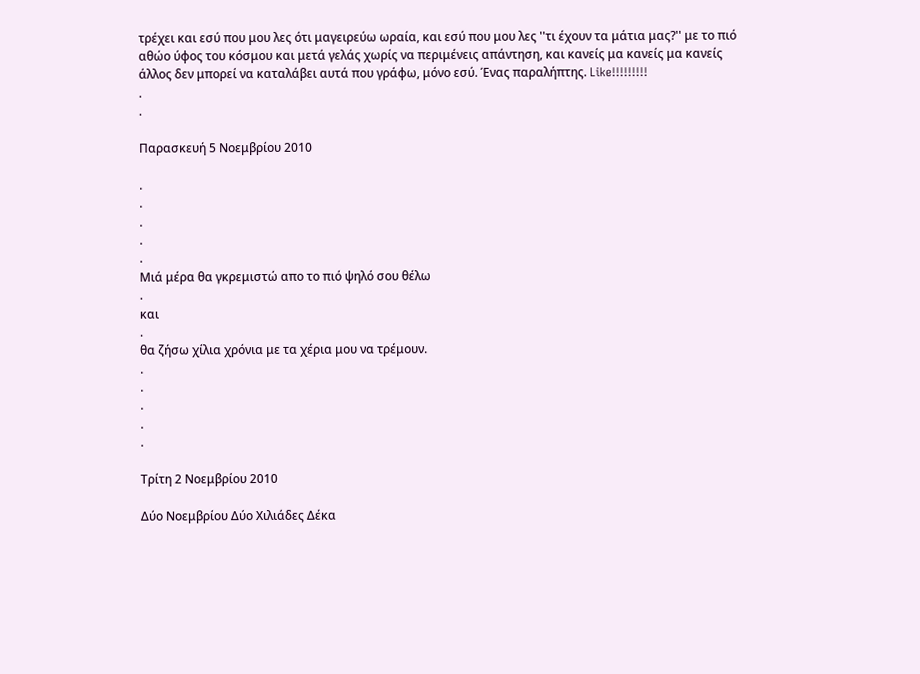τρέχει και εσύ που μου λες ότι μαγειρεύω ωραία, και εσύ που μου λες ''τι έχουν τα μάτια μας?'' με το πιό αθώο ύφος του κόσμου και μετά γελάς χωρίς να περιμένεις απάντηση, και κανείς μα κανείς μα κανείς άλλος δεν μπορεί να καταλάβει αυτά που γράφω, μόνο εσύ. Ένας παραλήπτης. Like!!!!!!!!!
.
.

Παρασκευή 5 Νοεμβρίου 2010

.
.
.
.
.
Μιά μέρα θα γκρεμιστώ απο το πιό ψηλό σου θέλω
.
και
.
θα ζήσω χίλια χρόνια με τα χέρια μου να τρέμουν.
.
.
.
.
.

Τρίτη 2 Νοεμβρίου 2010

Δύο Νοεμβρίου Δύο Χιλιάδες Δέκα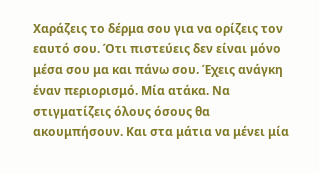Χαράζεις το δέρμα σου για να ορίζεις τον εαυτό σου. Ότι πιστεύεις δεν είναι μόνο μέσα σου μα και πάνω σου. Έχεις ανάγκη έναν περιορισμό. Μία ατάκα. Να στιγματίζεις όλους όσους θα ακουμπήσουν. Και στα μάτια να μένει μία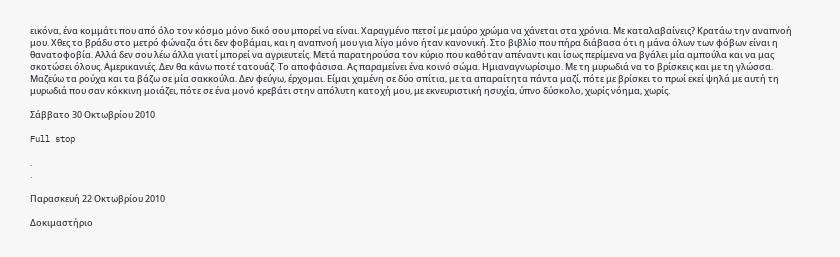εικόνα, ένα κομμάτι που από όλο τον κόσμο μόνο δικό σου μπορεί να είναι. Χαραγμένο πετσί με μαύρο χρώμα να χάνεται στα χρόνια. Με καταλαβαίνεις? Κρατάω την αναπνοή μου. Χθες το βράδυ στο μετρό φώναζα ότι δεν φοβάμαι, και η αναπνοή μου για λίγο μόνο ήταν κανονική. Στο βιβλίο που πήρα διάβασα ότι η μάνα όλων των φόβων είναι η θανατοφοβία. Αλλά δεν σου λέω άλλα γιατί μπορεί να αγριευτείς. Μετά παρατηρούσα τον κύριο που καθόταν απέναντι και ίσως περίμενα να βγάλει μία αμπούλα και να μας σκοτώσει όλους. Αμερικανιές. Δεν θα κάνω ποτέ τατουάζ. Το αποφάσισα. Ας παραμείνει ένα κοινό σώμα. Ημιαναγνωρίσιμο. Με τη μυρωδιά να το βρίσκεις και με τη γλώσσα. Μαζεύω τα ρούχα και τα βάζω σε μία σακκούλα. Δεν φεύγω, έρχομαι. Είμαι χαμένη σε δύο σπίτια, με τα απαραίτητα πάντα μαζί, πότε με βρίσκει το πρωί εκεί ψηλά με αυτή τη μυρωδιά που σαν κόκκινη μοιάζει, πότε σε ένα μονό κρεβάτι στην απόλυτη κατοχή μου, με εκνευριστική ησυχία, ύπνο δύσκολο, χωρίς νόημα, χωρίς.

Σάββατο 30 Οκτωβρίου 2010

Full stop

.
.

Παρασκευή 22 Οκτωβρίου 2010

Δοκιμαστήριο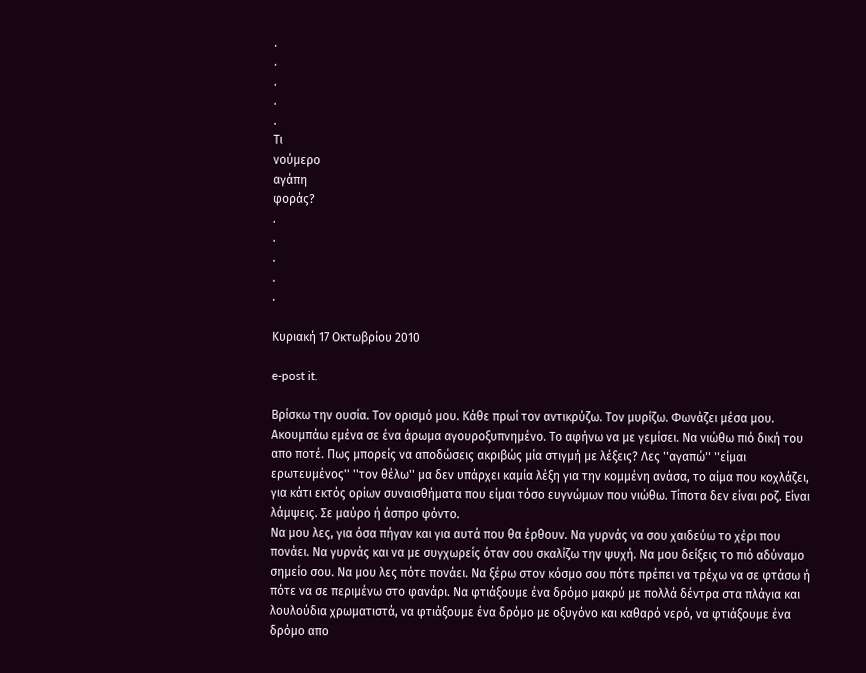.
.
.
.
.
Τι
νούμερο
αγάπη
φοράς?
.
.
.
.
.

Κυριακή 17 Οκτωβρίου 2010

e-post it.

Βρίσκω την ουσία. Τον ορισμό μου. Κάθε πρωί τον αντικρύζω. Τον μυρίζω. Φωνάζει μέσα μου. Ακουμπάω εμένα σε ένα άρωμα αγουροξυπνημένο. Το αφήνω να με γεμίσει. Να νιώθω πιό δική του απο ποτέ. Πως μπορείς να αποδώσεις ακριβώς μία στιγμή με λέξεις? Λες ''αγαπώ'' ''είμαι ερωτευμένος'' ''τον θέλω'' μα δεν υπάρχει καμία λέξη για την κομμένη ανάσα, το αίμα που κοχλάζει, για κάτι εκτός ορίων συναισθήματα που είμαι τόσο ευγνώμων που νιώθω. Τίποτα δεν είναι ροζ. Είναι λάμψεις. Σε μαύρο ή άσπρο φόντο.
Να μου λες, για όσα πήγαν και για αυτά που θα έρθουν. Να γυρνάς να σου χαιδεύω το χέρι που πονάει. Να γυρνάς και να με συγχωρείς όταν σου σκαλίζω την ψυχή. Να μου δείξεις το πιό αδύναμο σημείο σου. Να μου λες πότε πονάει. Να ξέρω στον κόσμο σου πότε πρέπει να τρέχω να σε φτάσω ή πότε να σε περιμένω στο φανάρι. Να φτιάξουμε ένα δρόμο μακρύ με πολλά δέντρα στα πλάγια και λουλούδια χρωματιστά, να φτιάξουμε ένα δρόμο με οξυγόνο και καθαρό νερό, να φτιάξουμε ένα δρόμο απο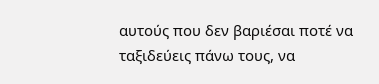αυτούς που δεν βαριέσαι ποτέ να ταξιδεύεις πάνω τους, να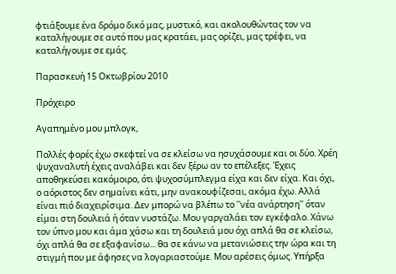φτιάξουμε ένα δρόμο δικό μας, μυστικό, και ακολουθώντας τον να καταλήγουμε σε αυτό που μας κρατάει, μας ορίζει, μας τρέφει, να καταλήγουμε σε εμάς.

Παρασκευή 15 Οκτωβρίου 2010

Πρόχειρο

Αγαπημένο μου μπλογκ,

Πολλές φορές έχω σκεφτεί να σε κλείσω να ησυχάσουμε και οι δύο. Χρέη ψυχαναλυτή έχεις αναλάβει και δεν ξέρω αν το επέλεξες. Έχεις αποθηκεύσει κακόμοιρο, ότι ψυχοσύμπλεγμα είχα και δεν είχα. Και όχι, ο αόριστος δεν σημαίνει κάτι, μην ανακουφίζεσαι, ακόμα έχω. Αλλά είναι πιό διαχειρίσιμα. Δεν μπορώ να βλέπω το ''νέα ανάρτηση'' όταν είμαι στη δουλειά ή όταν νυστάζω. Μου γαργαλάει τον εγκέφαλο. Χάνω τον ύπνο μου και άμα χάσω και τη δουλειά μου όχι απλά θα σε κλείσω, όχι απλά θα σε εξαφανίσω... θα σε κάνω να μετανιώσεις την ώρα και τη στιγμή που με άφησες να λογαριαστούμε. Μου αρέσεις όμως. Υπήρξα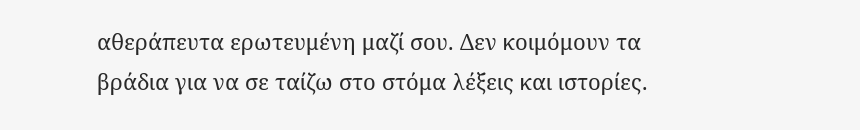αθεράπευτα ερωτευμένη μαζί σου. Δεν κοιμόμουν τα βράδια για να σε ταίζω στο στόμα λέξεις και ιστορίες.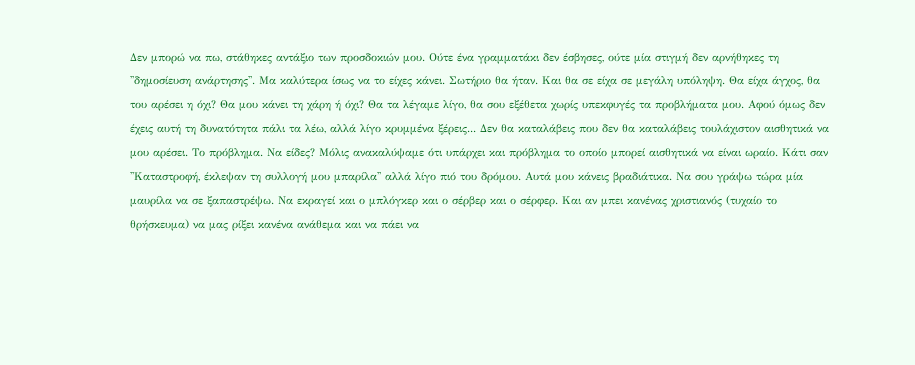Δεν μπορώ να πω, στάθηκες αντάξιο των προσδοκιών μου. Ούτε ένα γραμματάκι δεν έσβησες, ούτε μία στιγμή δεν αρνήθηκες τη ''δημοσίευση ανάρτησης''. Μα καλύτερα ίσως να το είχες κάνει. Σωτήριο θα ήταν. Και θα σε είχα σε μεγάλη υπόληψη. Θα είχα άγχος, θα του αρέσει η όχι? Θα μου κάνει τη χάρη ή όχι? Θα τα λέγαμε λίγο, θα σου εξέθετα χωρίς υπεκφυγές τα προβλήματα μου. Αφού όμως δεν έχεις αυτή τη δυνατότητα πάλι τα λέω, αλλά λίγο κρυμμένα ξέρεις... Δεν θα καταλάβεις που δεν θα καταλάβεις τουλάχιστον αισθητικά να μου αρέσει. Το πρόβλημα. Να είδες? Μόλις ανακαλύψαμε ότι υπάρχει και πρόβλημα το οποίο μπορεί αισθητικά να είναι ωραίο. Κάτι σαν ''Καταστροφή, έκλεψαν τη συλλογή μου μπαρίλα'' αλλά λίγο πιό του δρόμου. Αυτά μου κάνεις βραδιάτικα. Να σου γράψω τώρα μία μαυρίλα να σε ξαπαστρέψω. Να εκραγεί και ο μπλόγκερ και ο σέρβερ και ο σέρφερ. Και αν μπει κανένας χριστιανός (τυχαίο το θρήσκευμα) να μας ρίξει κανένα ανάθεμα και να πάει να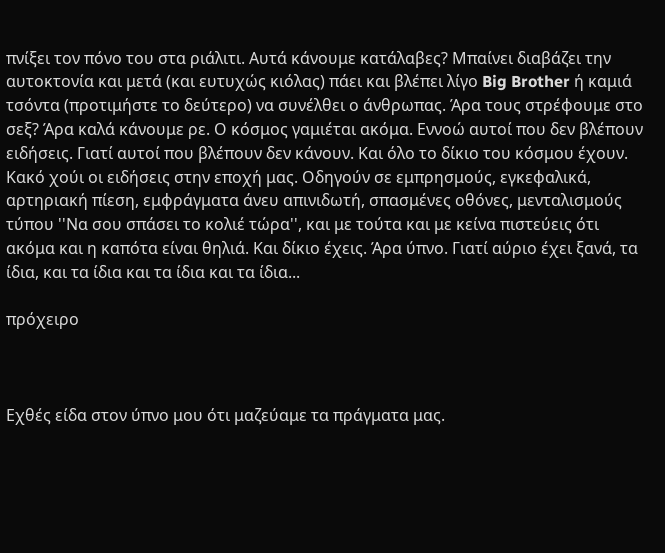πνίξει τον πόνο του στα ριάλιτι. Αυτά κάνουμε κατάλαβες? Μπαίνει διαβάζει την αυτοκτονία και μετά (και ευτυχώς κιόλας) πάει και βλέπει λίγο Big Brother ή καμιά τσόντα (προτιμήστε το δεύτερο) να συνέλθει ο άνθρωπας. Άρα τους στρέφουμε στο σεξ? Άρα καλά κάνουμε ρε. Ο κόσμος γαμιέται ακόμα. Εννοώ αυτοί που δεν βλέπουν ειδήσεις. Γιατί αυτοί που βλέπουν δεν κάνουν. Και όλο το δίκιο του κόσμου έχουν. Κακό χούι οι ειδήσεις στην εποχή μας. Οδηγούν σε εμπρησμούς, εγκεφαλικά, αρτηριακή πίεση, εμφράγματα άνευ απινιδωτή, σπασμένες οθόνες, μενταλισμούς τύπου ''Να σου σπάσει το κολιέ τώρα'', και με τούτα και με κείνα πιστεύεις ότι ακόμα και η καπότα είναι θηλιά. Και δίκιο έχεις. Άρα ύπνο. Γιατί αύριο έχει ξανά, τα ίδια, και τα ίδια και τα ίδια και τα ίδια...

πρόχειρο



Εχθές είδα στον ύπνο μου ότι μαζεύαμε τα πράγματα μας.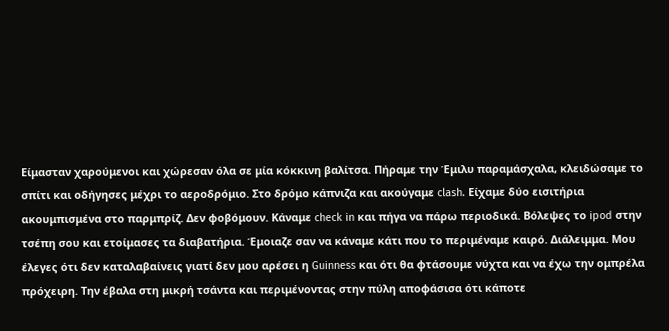Είμασταν χαρούμενοι και χώρεσαν όλα σε μία κόκκινη βαλίτσα. Πήραμε την Έμιλυ παραμάσχαλα, κλειδώσαμε το σπίτι και οδήγησες μέχρι το αεροδρόμιο. Στο δρόμο κάπνιζα και ακούγαμε clash. Είχαμε δύο εισιτήρια ακουμπισμένα στο παρμπρίζ. Δεν φοβόμουν. Κάναμε check in και πήγα να πάρω περιοδικά. Βόλεψες το ipod στην τσέπη σου και ετοίμασες τα διαβατήρια. Έμοιαζε σαν να κάναμε κάτι που το περιμέναμε καιρό. Διάλειμμα. Μου έλεγες ότι δεν καταλαβαίνεις γιατί δεν μου αρέσει η Guinness και ότι θα φτάσουμε νύχτα και να έχω την ομπρέλα πρόχειρη. Την έβαλα στη μικρή τσάντα και περιμένοντας στην πύλη αποφάσισα ότι κάποτε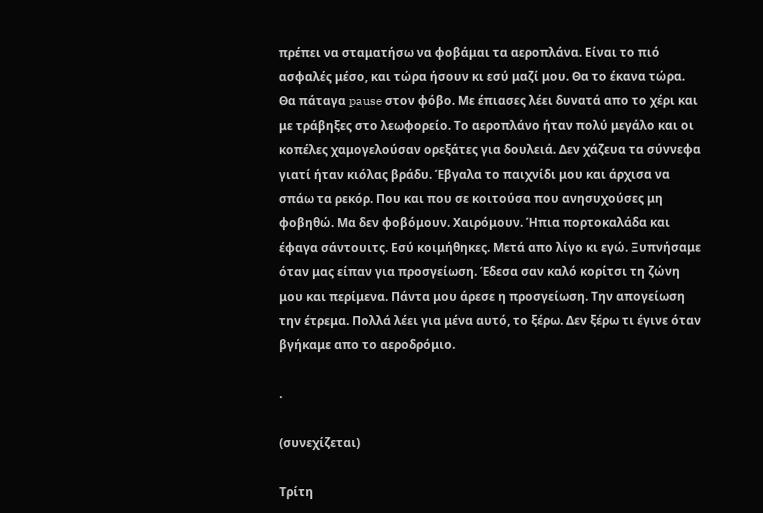πρέπει να σταματήσω να φοβάμαι τα αεροπλάνα. Είναι το πιό ασφαλές μέσο, και τώρα ήσουν κι εσύ μαζί μου. Θα το έκανα τώρα. Θα πάταγα pause στον φόβο. Με έπιασες λέει δυνατά απο το χέρι και με τράβηξες στο λεωφορείο. Το αεροπλάνο ήταν πολύ μεγάλο και οι κοπέλες χαμογελούσαν ορεξάτες για δουλειά. Δεν χάζευα τα σύννεφα γιατί ήταν κιόλας βράδυ. Έβγαλα το παιχνίδι μου και άρχισα να σπάω τα ρεκόρ. Που και που σε κοιτούσα που ανησυχούσες μη φοβηθώ. Μα δεν φοβόμουν. Χαιρόμουν. Ήπια πορτοκαλάδα και έφαγα σάντουιτς. Εσύ κοιμήθηκες. Μετά απο λίγο κι εγώ. Ξυπνήσαμε όταν μας είπαν για προσγείωση. Έδεσα σαν καλό κορίτσι τη ζώνη μου και περίμενα. Πάντα μου άρεσε η προσγείωση. Την απογείωση την έτρεμα. Πολλά λέει για μένα αυτό, το ξέρω. Δεν ξέρω τι έγινε όταν βγήκαμε απο το αεροδρόμιο.

.

(συνεχίζεται)

Τρίτη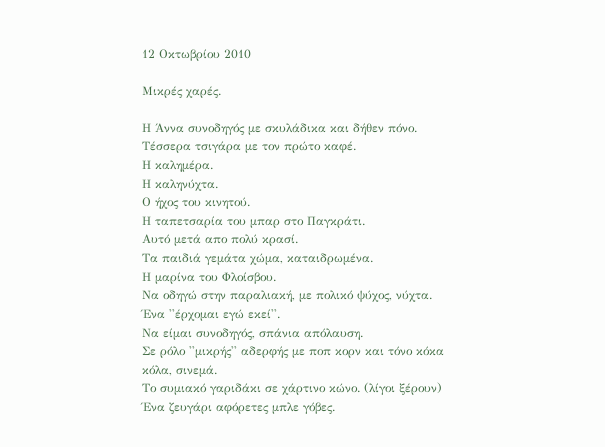12 Οκτωβρίου 2010

Μικρές χαρές.

Η Άννα συνοδηγός με σκυλάδικα και δήθεν πόνο.
Τέσσερα τσιγάρα με τον πρώτο καφέ.
Η καλημέρα.
Η καληνύχτα.
Ο ήχος του κινητού.
Η ταπετσαρία του μπαρ στο Παγκράτι.
Αυτό μετά απο πολύ κρασί.
Τα παιδιά γεμάτα χώμα, καταιδρωμένα.
Η μαρίνα του Φλοίσβου.
Να οδηγώ στην παραλιακή, με πολικό ψύχος, νύχτα.
Ένα ''έρχομαι εγώ εκεί''.
Να είμαι συνοδηγός, σπάνια απόλαυση.
Σε ρόλο ''μικρής'' αδερφής με ποπ κορν και τόνο κόκα κόλα, σινεμά.
Το συμιακό γαριδάκι σε χάρτινο κώνο. (λίγοι ξέρουν)
Ένα ζευγάρι αφόρετες μπλε γόβες.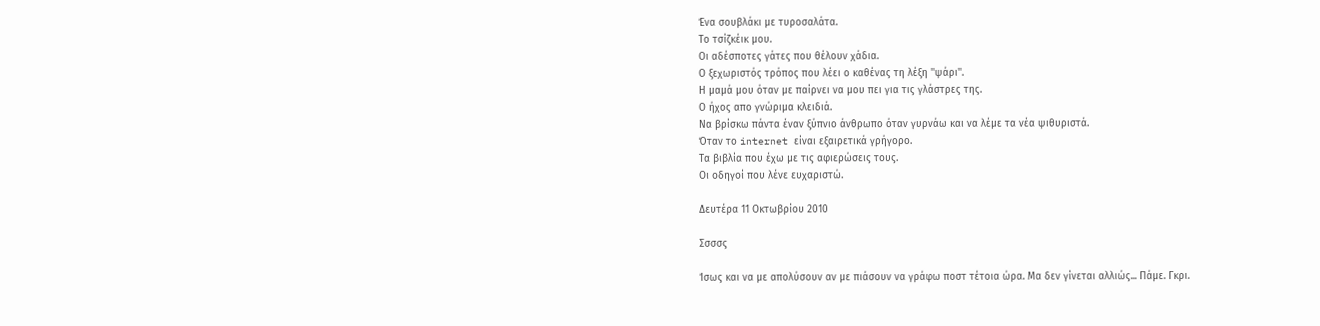Ένα σουβλάκι με τυροσαλάτα.
Το τσίζκέικ μου.
Οι αδέσποτες γάτες που θέλουν χάδια.
Ο ξεχωριστός τρόπος που λέει ο καθένας τη λέξη ''ψάρι''.
Η μαμά μου όταν με παίρνει να μου πει για τις γλάστρες της.
Ο ήχος απο γνώριμα κλειδιά.
Να βρίσκω πάντα έναν ξύπνιο άνθρωπο όταν γυρνάω και να λέμε τα νέα ψιθυριστά.
Όταν το internet είναι εξαιρετικά γρήγορο.
Τα βιβλία που έχω με τις αφιερώσεις τους.
Οι οδηγοί που λένε ευχαριστώ.

Δευτέρα 11 Οκτωβρίου 2010

Σσσσς

Ίσως και να με απολύσουν αν με πιάσουν να γράφω ποστ τέτοια ώρα. Μα δεν γίνεται αλλιώς... Πάμε. Γκρι.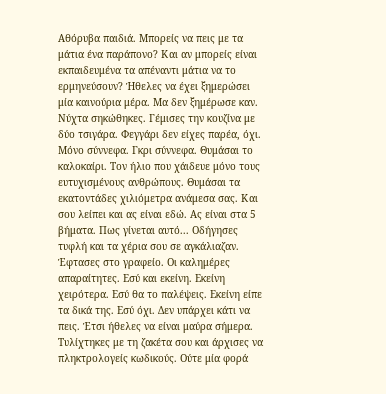Αθόρυβα παιδιά. Μπορείς να πεις με τα μάτια ένα παράπονο? Και αν μπορείς είναι εκπαιδευμένα τα απέναντι μάτια να το ερμηνεύσουν? Ήθελες να έχει ξημερώσει μία καινούρια μέρα. Μα δεν ξημέρωσε καν. Νύχτα σηκώθηκες. Γέμισες την κουζίνα με δύο τσιγάρα. Φεγγάρι δεν είχες παρέα, όχι. Μόνο σύννεφα. Γκρι σύννεφα. Θυμάσαι το καλοκαίρι. Τον ήλιο που χάιδευε μόνο τους ευτυχισμένους ανθρώπους. Θυμάσαι τα εκατοντάδες χιλιόμετρα ανάμεσα σας. Και σου λείπει και ας είναι εδώ. Ας είναι στα 5 βήματα. Πως γίνεται αυτό... Οδήγησες τυφλή και τα χέρια σου σε αγκάλιαζαν. Έφτασες στο γραφείο. Οι καλημέρες απαραίτητες. Εσύ και εκείνη. Εκείνη χειρότερα. Εσύ θα το παλέψεις. Εκείνη είπε τα δικά της. Εσύ όχι. Δεν υπάρχει κάτι να πεις. Έτσι ήθελες να είναι μαύρα σήμερα. Τυλίχτηκες με τη ζακέτα σου και άρχισες να πληκτρολογείς κωδικούς. Ούτε μία φορά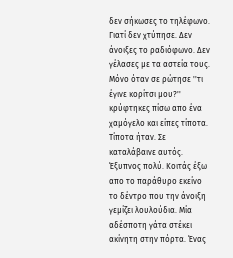δεν σήκωσες το τηλέφωνο. Γιατί δεν χτύπησε. Δεν άνοιξες το ραδιόφωνο. Δεν γέλασες με τα αστεία τους. Μόνο όταν σε ρώτησε ''τι έγινε κορίτσι μου?'' κρύφτηκες πίσω απο ένα χαμόγελο και είπες τίποτα. Τίποτα ήταν. Σε καταλάβαινε αυτός. Έξυπνος πολύ. Κοιτάς έξω απο το παράθυρο εκείνο το δέντρο που την άνοιξη γεμίζει λουλούδια. Μία αδέσποτη γάτα στέκει ακίνητη στην πόρτα. Ένας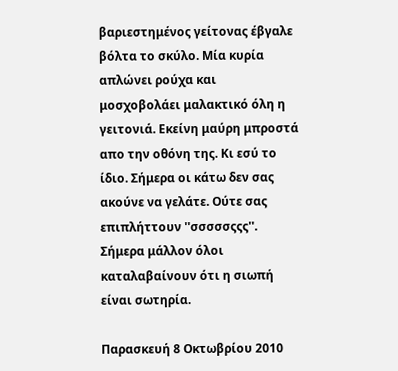βαριεστημένος γείτονας έβγαλε βόλτα το σκύλο. Μία κυρία απλώνει ρούχα και μοσχοβολάει μαλακτικό όλη η γειτονιά. Εκείνη μαύρη μπροστά απο την οθόνη της. Κι εσύ το ίδιο. Σήμερα οι κάτω δεν σας ακούνε να γελάτε. Ούτε σας επιπλήττουν ''σσσσσςςς''. Σήμερα μάλλον όλοι καταλαβαίνουν ότι η σιωπή είναι σωτηρία.

Παρασκευή 8 Οκτωβρίου 2010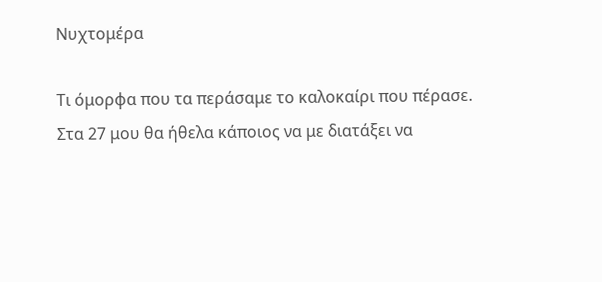Νυχτομέρα

Τι όμορφα που τα περάσαμε το καλοκαίρι που πέρασε. Στα 27 μου θα ήθελα κάποιος να με διατάξει να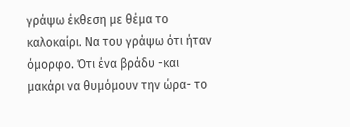γράψω έκθεση με θέμα το καλοκαίρι. Να του γράψω ότι ήταν όμορφο. Ότι ένα βράδυ -και μακάρι να θυμόμουν την ώρα- το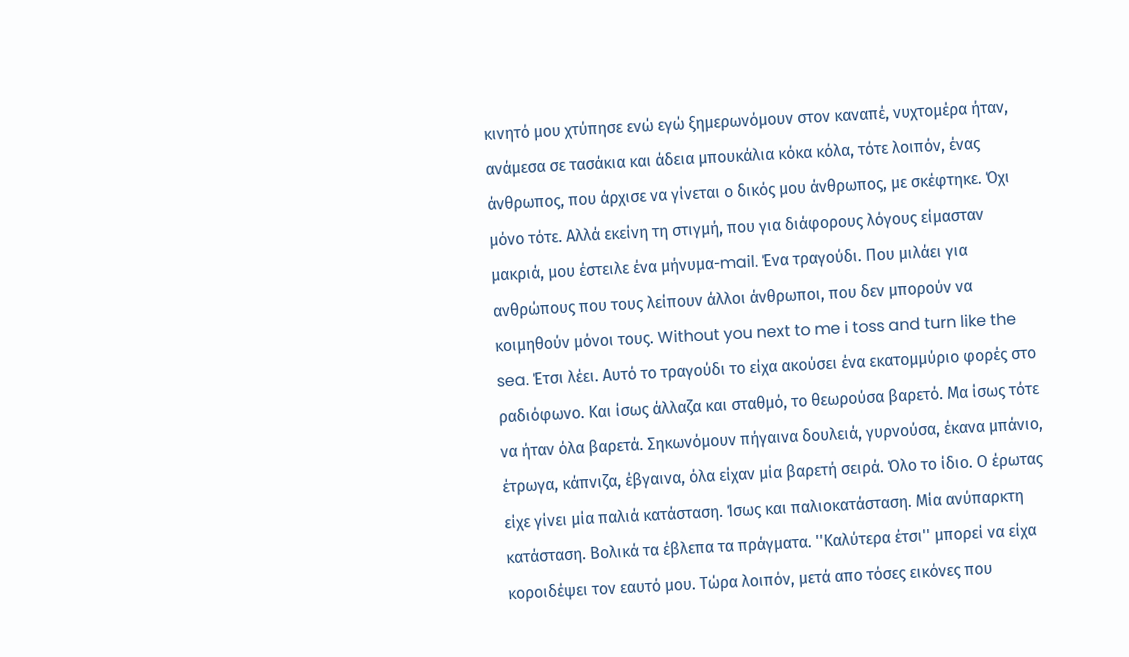κινητό μου χτύπησε ενώ εγώ ξημερωνόμουν στον καναπέ, νυχτομέρα ήταν, ανάμεσα σε τασάκια και άδεια μπουκάλια κόκα κόλα, τότε λοιπόν, ένας άνθρωπος, που άρχισε να γίνεται ο δικός μου άνθρωπος, με σκέφτηκε. Όχι μόνο τότε. Αλλά εκείνη τη στιγμή, που για διάφορους λόγους είμασταν μακριά, μου έστειλε ένα μήνυμα-mail. Ένα τραγούδι. Που μιλάει για ανθρώπους που τους λείπουν άλλοι άνθρωποι, που δεν μπορούν να κοιμηθούν μόνοι τους. Without you next to me i toss and turn like the sea. Έτσι λέει. Αυτό το τραγούδι το είχα ακούσει ένα εκατομμύριο φορές στο ραδιόφωνο. Και ίσως άλλαζα και σταθμό, το θεωρούσα βαρετό. Μα ίσως τότε να ήταν όλα βαρετά. Σηκωνόμουν πήγαινα δουλειά, γυρνούσα, έκανα μπάνιο, έτρωγα, κάπνιζα, έβγαινα, όλα είχαν μία βαρετή σειρά. Όλο το ίδιο. Ο έρωτας είχε γίνει μία παλιά κατάσταση. Ίσως και παλιοκατάσταση. Μία ανύπαρκτη κατάσταση. Βολικά τα έβλεπα τα πράγματα. ''Καλύτερα έτσι'' μπορεί να είχα κοροιδέψει τον εαυτό μου. Τώρα λοιπόν, μετά απο τόσες εικόνες που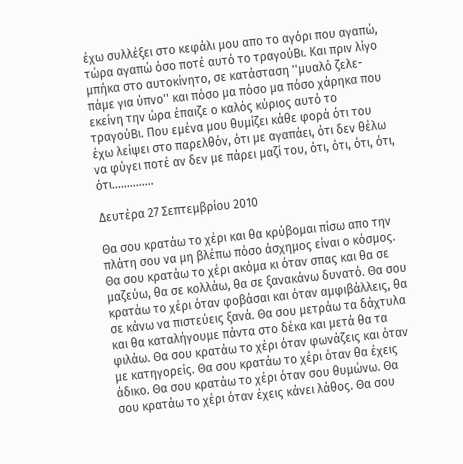έχω συλλέξει στο κεφάλι μου απο το αγόρι που αγαπώ, τώρα αγαπώ όσο ποτέ αυτό το τραγούΒι. Και πριν λίγο μπήκα στο αυτοκίνητο, σε κατάσταση ''μυαλό ζελε- πάμε για ύπνο'' και πόσο μα πόσο μα πόσο χάρηκα που εκείνη την ώρα έπαιζε ο καλός κύριος αυτό το τραγούΒι. Που εμένα μου θυμίζει κάθε φορά ότι του έχω λείψει στο παρελθόν, ότι με αγαπάει, ότι δεν θέλω να φύγει ποτέ αν δεν με πάρει μαζί του, ότι, ότι, ότι, ότι, ότι..............

Δευτέρα 27 Σεπτεμβρίου 2010

Θα σου κρατάω το χέρι και θα κρύβομαι πίσω απο την πλάτη σου να μη βλέπω πόσο άσχημος είναι ο κόσμος. Θα σου κρατάω το χέρι ακόμα κι όταν σπας και θα σε μαζεύω, θα σε κολλάω, θα σε ξανακάνω δυνατό. Θα σου κρατάω το χέρι όταν φοβάσαι και όταν αμφιβάλλεις, θα σε κάνω να πιστεύεις ξανά. Θα σου μετράω τα δάχτυλα και θα καταλήγουμε πάντα στο δέκα και μετά θα τα φιλάω. Θα σου κρατάω το χέρι όταν φωνάζεις και όταν με κατηγορείς. Θα σου κρατάω το χέρι όταν θα έχεις άδικο. Θα σου κρατάω το χέρι όταν σου θυμώνω. Θα σου κρατάω το χέρι όταν έχεις κάνει λάθος. Θα σου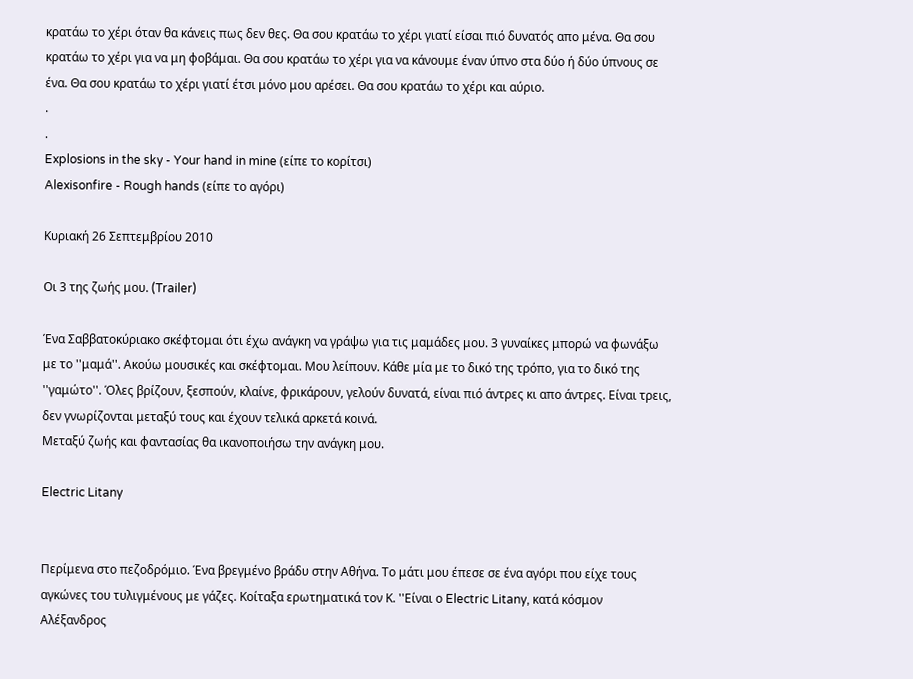κρατάω το χέρι όταν θα κάνεις πως δεν θες. Θα σου κρατάω το χέρι γιατί είσαι πιό δυνατός απο μένα. Θα σου κρατάω το χέρι για να μη φοβάμαι. Θα σου κρατάω το χέρι για να κάνουμε έναν ύπνο στα δύο ή δύο ύπνους σε ένα. Θα σου κρατάω το χέρι γιατί έτσι μόνο μου αρέσει. Θα σου κρατάω το χέρι και αύριο.
.
.
Explosions in the sky - Your hand in mine (είπε το κορίτσι)
Alexisonfire - Rough hands (είπε το αγόρι)

Κυριακή 26 Σεπτεμβρίου 2010

Οι 3 της ζωής μου. (Trailer)

Ένα Σαββατοκύριακο σκέφτομαι ότι έχω ανάγκη να γράψω για τις μαμάδες μου. 3 γυναίκες μπορώ να φωνάξω με το ''μαμά''. Ακούω μουσικές και σκέφτομαι. Μου λείπουν. Κάθε μία με το δικό της τρόπο, για το δικό της ''γαμώτο''. Όλες βρίζουν, ξεσπούν, κλαίνε, φρικάρουν, γελούν δυνατά, είναι πιό άντρες κι απο άντρες. Είναι τρεις, δεν γνωρίζονται μεταξύ τους και έχουν τελικά αρκετά κοινά.
Μεταξύ ζωής και φαντασίας θα ικανοποιήσω την ανάγκη μου.

Electric Litany


Περίμενα στο πεζοδρόμιο. Ένα βρεγμένο βράδυ στην Αθήνα. Το μάτι μου έπεσε σε ένα αγόρι που είχε τους αγκώνες του τυλιγμένους με γάζες. Κοίταξα ερωτηματικά τον Κ. ''Είναι ο Electric Litany, κατά κόσμον Αλέξανδρος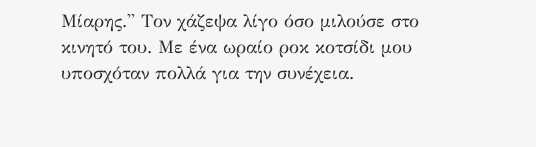Μίαρης.'' Τον χάζεψα λίγο όσο μιλούσε στο κινητό του. Με ένα ωραίο ροκ κοτσίδι μου υποσχόταν πολλά για την συνέχεια.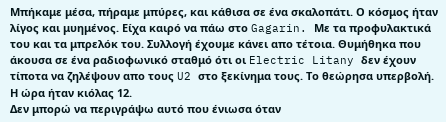Μπήκαμε μέσα, πήραμε μπύρες, και κάθισα σε ένα σκαλοπάτι. Ο κόσμος ήταν λίγος και μυημένος. Είχα καιρό να πάω στο Gagarin. Με τα προφυλακτικά του και τα μπρελόκ του. Συλλογή έχουμε κάνει απο τέτοια. Θυμήθηκα που άκουσα σε ένα ραδιοφωνικό σταθμό ότι οι Electric Litany δεν έχουν τίποτα να ζηλέψουν απο τους U2 στο ξεκίνημα τους. Το θεώρησα υπερβολή.
Η ώρα ήταν κιόλας 12.
Δεν μπορώ να περιγράψω αυτό που ένιωσα όταν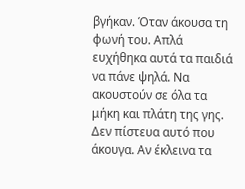βγήκαν. Όταν άκουσα τη φωνή του. Απλά ευχήθηκα αυτά τα παιδιά να πάνε ψηλά. Να ακουστούν σε όλα τα μήκη και πλάτη της γης. Δεν πίστευα αυτό που άκουγα. Αν έκλεινα τα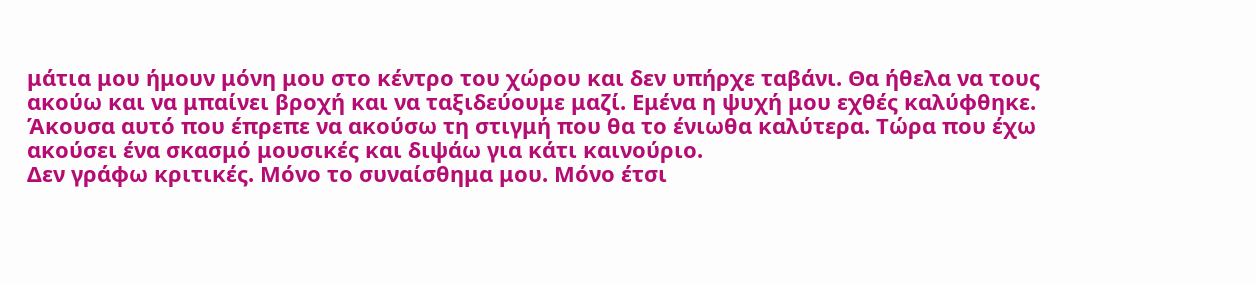μάτια μου ήμουν μόνη μου στο κέντρο του χώρου και δεν υπήρχε ταβάνι. Θα ήθελα να τους ακούω και να μπαίνει βροχή και να ταξιδεύουμε μαζί. Εμένα η ψυχή μου εχθές καλύφθηκε. Άκουσα αυτό που έπρεπε να ακούσω τη στιγμή που θα το ένιωθα καλύτερα. Τώρα που έχω ακούσει ένα σκασμό μουσικές και διψάω για κάτι καινούριο.
Δεν γράφω κριτικές. Μόνο το συναίσθημα μου. Μόνο έτσι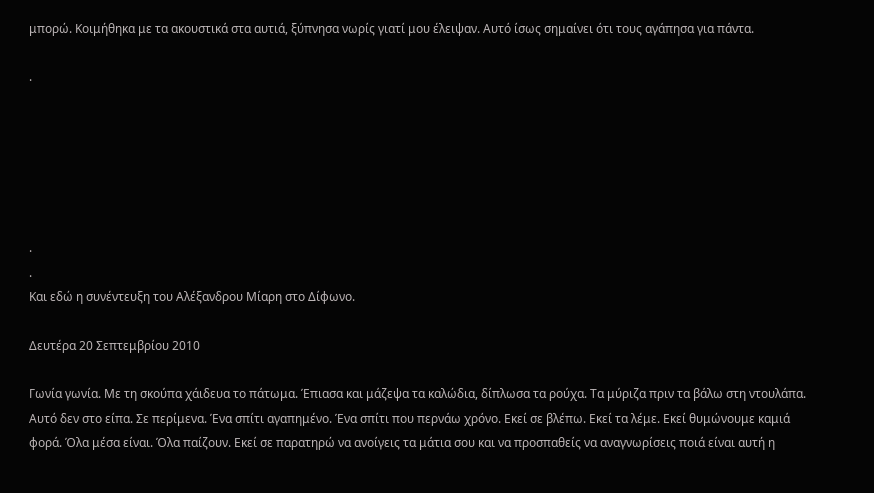μπορώ. Κοιμήθηκα με τα ακουστικά στα αυτιά, ξύπνησα νωρίς γιατί μου έλειψαν. Αυτό ίσως σημαίνει ότι τους αγάπησα για πάντα.

.






.
.
Και εδώ η συνέντευξη του Αλέξανδρου Μίαρη στο Δίφωνο.

Δευτέρα 20 Σεπτεμβρίου 2010

Γωνία γωνία. Με τη σκούπα χάιδευα το πάτωμα. Έπιασα και μάζεψα τα καλώδια, δίπλωσα τα ρούχα. Τα μύριζα πριν τα βάλω στη ντουλάπα. Αυτό δεν στο είπα. Σε περίμενα. Ένα σπίτι αγαπημένο. Ένα σπίτι που περνάω χρόνο. Εκεί σε βλέπω. Εκεί τα λέμε. Εκεί θυμώνουμε καμιά φορά. Όλα μέσα είναι. Όλα παίζουν. Εκεί σε παρατηρώ να ανοίγεις τα μάτια σου και να προσπαθείς να αναγνωρίσεις ποιά είναι αυτή η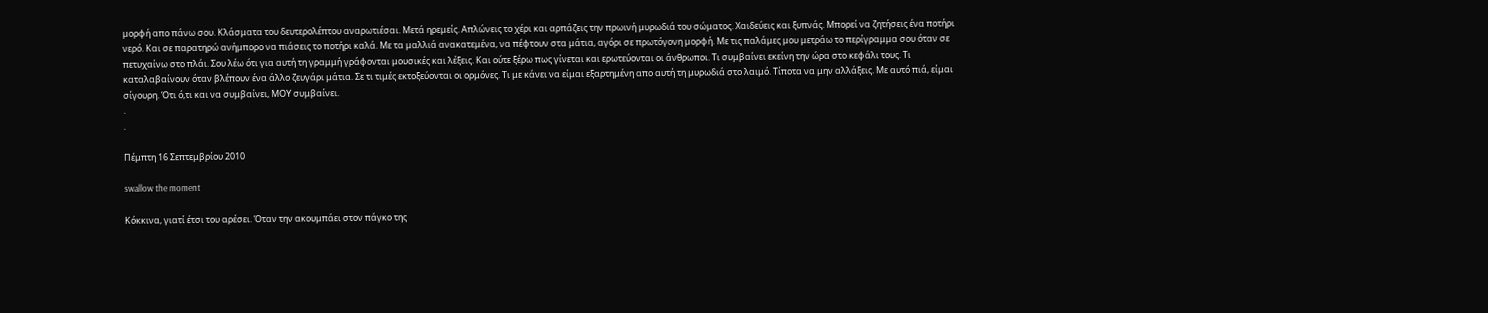μορφή απο πάνω σου. Κλάσματα του δευτερολέπτου αναρωτιέσαι. Μετά ηρεμείς. Απλώνεις το χέρι και αρπάζεις την πρωινή μυρωδιά του σώματος. Χαιδεύεις και ξυπνάς. Μπορεί να ζητήσεις ένα ποτήρι νερό. Και σε παρατηρώ ανήμπορο να πιάσεις το ποτήρι καλά. Με τα μαλλιά ανακατεμένα, να πέφτουν στα μάτια, αγόρι σε πρωτόγονη μορφή. Με τις παλάμες μου μετράω το περίγραμμα σου όταν σε πετυχαίνω στο πλάι. Σου λέω ότι για αυτή τη γραμμή γράφονται μουσικές και λέξεις. Και ούτε ξέρω πως γίνεται και ερωτεύονται οι άνθρωποι. Τι συμβαίνει εκείνη την ώρα στο κεφάλι τους. Τι καταλαβαίνουν όταν βλέπουν ένα άλλο ζευγάρι μάτια. Σε τι τιμές εκτοξεύονται οι ορμόνες. Τι με κάνει να είμαι εξαρτημένη απο αυτή τη μυρωδιά στο λαιμό. Τίποτα να μην αλλάξεις. Με αυτό πιά, είμαι σίγουρη. Ότι ό,τι και να συμβαίνει, ΜΟΥ συμβαίνει.
.
.

Πέμπτη 16 Σεπτεμβρίου 2010

swallow the moment

Κόκκινα, γιατί έτσι του αρέσει. Όταν την ακουμπάει στον πάγκο της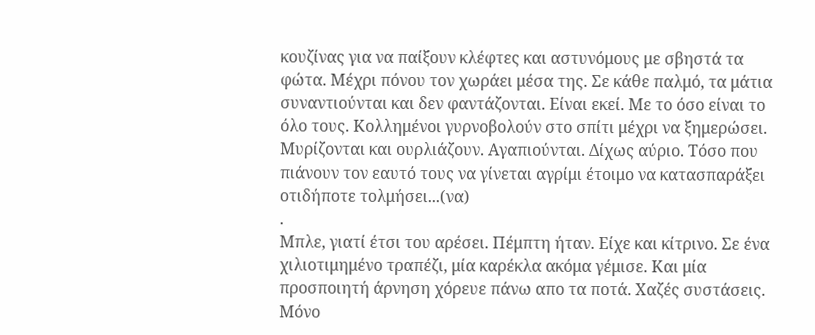κουζίνας για να παίξουν κλέφτες και αστυνόμους με σβηστά τα φώτα. Μέχρι πόνου τον χωράει μέσα της. Σε κάθε παλμό, τα μάτια συναντιούνται και δεν φαντάζονται. Είναι εκεί. Με το όσο είναι το όλο τους. Κολλημένοι γυρνοβολούν στο σπίτι μέχρι να ξημερώσει. Μυρίζονται και ουρλιάζουν. Αγαπιούνται. Δίχως αύριο. Τόσο που πιάνουν τον εαυτό τους να γίνεται αγρίμι έτοιμο να κατασπαράξει οτιδήποτε τολμήσει...(να)
.
Μπλε, γιατί έτσι του αρέσει. Πέμπτη ήταν. Είχε και κίτρινο. Σε ένα χιλιοτιμημένο τραπέζι, μία καρέκλα ακόμα γέμισε. Και μία προσποιητή άρνηση χόρευε πάνω απο τα ποτά. Χαζές συστάσεις. Μόνο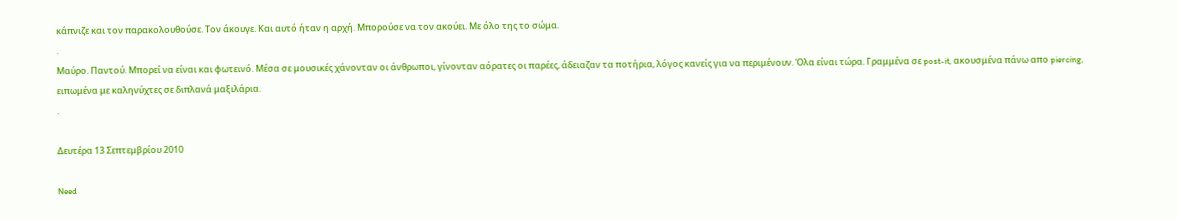κάπνιζε και τον παρακολουθούσε. Τον άκουγε. Και αυτό ήταν η αρχή. Μπορούσε να τον ακούει. Με όλο της το σώμα.
.
Μαύρο. Παντού. Μπορεί να είναι και φωτεινό. Μέσα σε μουσικές χάνονταν οι άνθρωποι, γίνονταν αόρατες οι παρέες, άδειαζαν τα ποτήρια, λόγος κανείς για να περιμένουν. Όλα είναι τώρα. Γραμμένα σε post-it, ακουσμένα πάνω απο piercing, ειπωμένα με καληνύχτες σε διπλανά μαξιλάρια.
.

Δευτέρα 13 Σεπτεμβρίου 2010

Need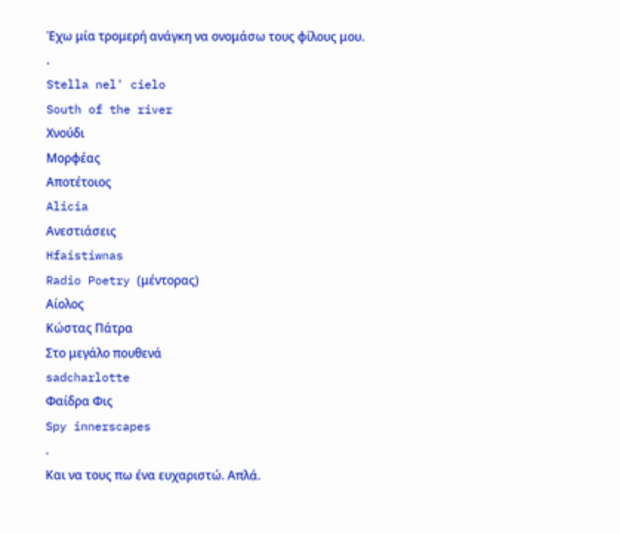Έχω μία τρομερή ανάγκη να ονομάσω τους φίλους μου.
.
Stella nel' cielo
South of the river
Χνούδι
Μορφέας
Αποτέτοιος
Alicia
Ανεστιάσεις
Hfaistiwnas
Radio Poetry (μέντορας)
Αίολος
Κώστας Πάτρα
Στο μεγάλο πουθενά
sadcharlotte
Φαίδρα Φις
Spy innerscapes
.
Και να τους πω ένα ευχαριστώ. Απλά.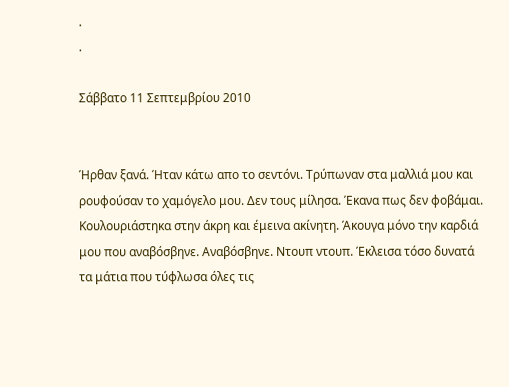.
.

Σάββατο 11 Σεπτεμβρίου 2010


Ήρθαν ξανά. Ήταν κάτω απο το σεντόνι. Τρύπωναν στα μαλλιά μου και ρουφούσαν το χαμόγελο μου. Δεν τους μίλησα. Έκανα πως δεν φοβάμαι. Κουλουριάστηκα στην άκρη και έμεινα ακίνητη. Άκουγα μόνο την καρδιά μου που αναβόσβηνε. Αναβόσβηνε. Ντουπ ντουπ. Έκλεισα τόσο δυνατά τα μάτια που τύφλωσα όλες τις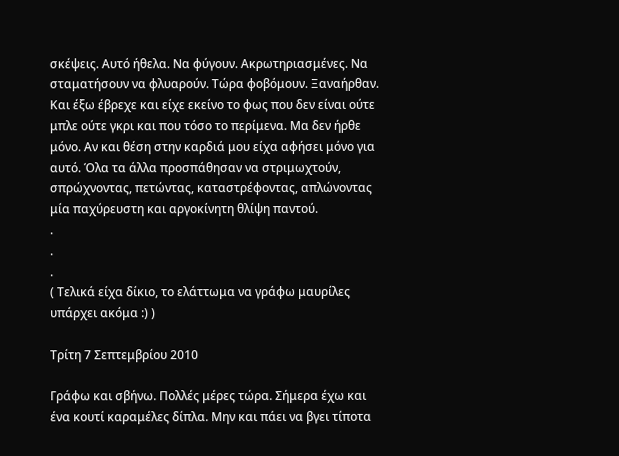σκέψεις. Αυτό ήθελα. Να φύγουν. Ακρωτηριασμένες. Να σταματήσουν να φλυαρούν. Τώρα φοβόμουν. Ξαναήρθαν. Και έξω έβρεχε και είχε εκείνο το φως που δεν είναι ούτε μπλε ούτε γκρι και που τόσο το περίμενα. Μα δεν ήρθε μόνο. Αν και θέση στην καρδιά μου είχα αφήσει μόνο για αυτό. Όλα τα άλλα προσπάθησαν να στριμωχτούν, σπρώχνοντας, πετώντας, καταστρέφοντας, απλώνοντας μία παχύρευστη και αργοκίνητη θλίψη παντού.
.
.
.
( Τελικά είχα δίκιο, το ελάττωμα να γράφω μαυρίλες υπάρχει ακόμα :) )

Τρίτη 7 Σεπτεμβρίου 2010

Γράφω και σβήνω. Πολλές μέρες τώρα. Σήμερα έχω και ένα κουτί καραμέλες δίπλα. Μην και πάει να βγει τίποτα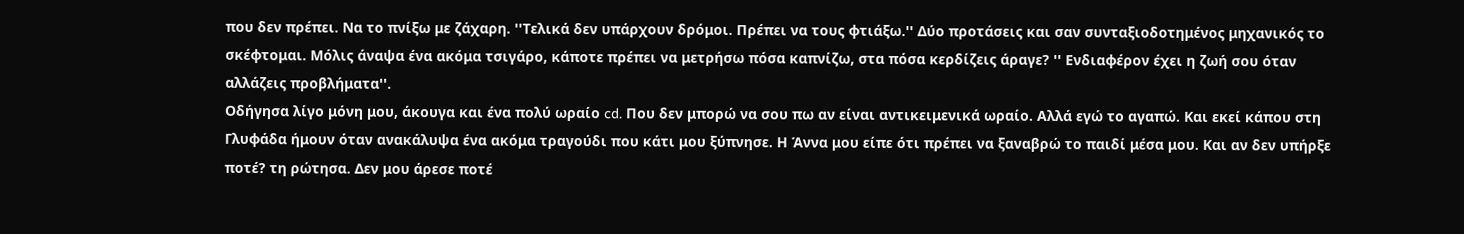που δεν πρέπει. Να το πνίξω με ζάχαρη. ''Τελικά δεν υπάρχουν δρόμοι. Πρέπει να τους φτιάξω.'' Δύο προτάσεις και σαν συνταξιοδοτημένος μηχανικός το σκέφτομαι. Μόλις άναψα ένα ακόμα τσιγάρο, κάποτε πρέπει να μετρήσω πόσα καπνίζω, στα πόσα κερδίζεις άραγε? '' Ενδιαφέρον έχει η ζωή σου όταν αλλάζεις προβλήματα''.
Οδήγησα λίγο μόνη μου, άκουγα και ένα πολύ ωραίο cd. Που δεν μπορώ να σου πω αν είναι αντικειμενικά ωραίο. Αλλά εγώ το αγαπώ. Και εκεί κάπου στη Γλυφάδα ήμουν όταν ανακάλυψα ένα ακόμα τραγούδι που κάτι μου ξύπνησε. Η Άννα μου είπε ότι πρέπει να ξαναβρώ το παιδί μέσα μου. Και αν δεν υπήρξε ποτέ? τη ρώτησα. Δεν μου άρεσε ποτέ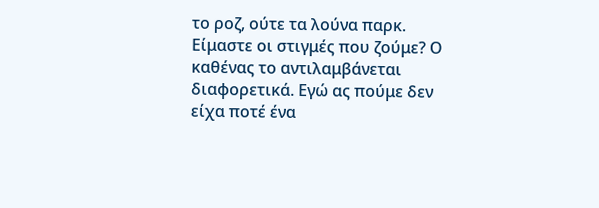το ροζ, ούτε τα λούνα παρκ. Είμαστε οι στιγμές που ζούμε? Ο καθένας το αντιλαμβάνεται διαφορετικά. Εγώ ας πούμε δεν είχα ποτέ ένα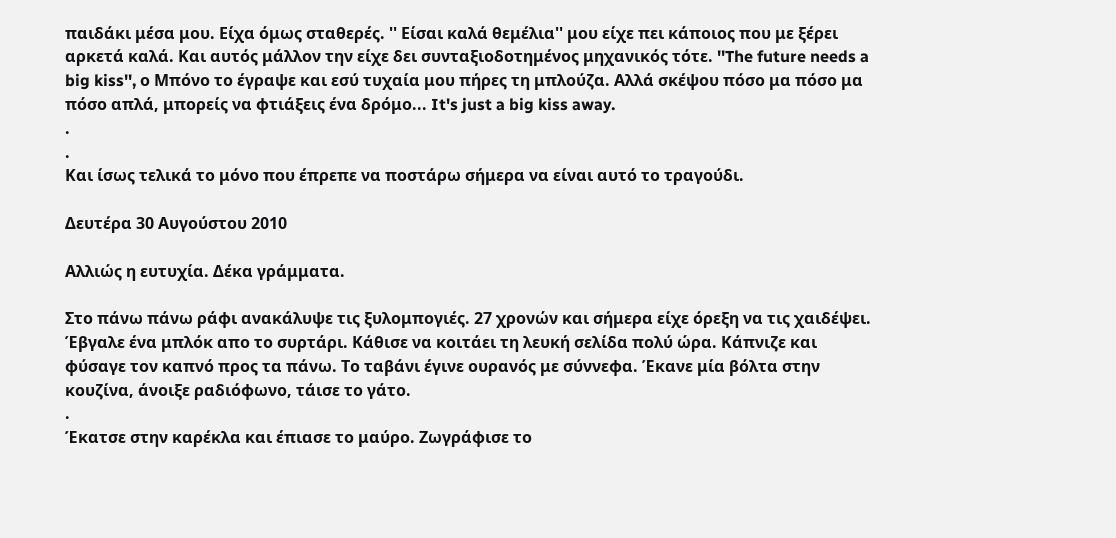παιδάκι μέσα μου. Είχα όμως σταθερές. '' Είσαι καλά θεμέλια'' μου είχε πει κάποιος που με ξέρει αρκετά καλά. Και αυτός μάλλον την είχε δει συνταξιοδοτημένος μηχανικός τότε. ''The future needs a big kiss'', ο Μπόνο το έγραψε και εσύ τυχαία μου πήρες τη μπλούζα. Αλλά σκέψου πόσο μα πόσο μα πόσο απλά, μπορείς να φτιάξεις ένα δρόμο... It's just a big kiss away.
.
.
Και ίσως τελικά το μόνο που έπρεπε να ποστάρω σήμερα να είναι αυτό το τραγούδι.

Δευτέρα 30 Αυγούστου 2010

Αλλιώς η ευτυχία. Δέκα γράμματα.

Στο πάνω πάνω ράφι ανακάλυψε τις ξυλομπογιές. 27 χρονών και σήμερα είχε όρεξη να τις χαιδέψει. Έβγαλε ένα μπλόκ απο το συρτάρι. Κάθισε να κοιτάει τη λευκή σελίδα πολύ ώρα. Κάπνιζε και φύσαγε τον καπνό προς τα πάνω. Το ταβάνι έγινε ουρανός με σύννεφα. Έκανε μία βόλτα στην κουζίνα, άνοιξε ραδιόφωνο, τάισε το γάτο.
.
Έκατσε στην καρέκλα και έπιασε το μαύρο. Ζωγράφισε το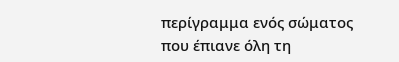περίγραμμα ενός σώματος που έπιανε όλη τη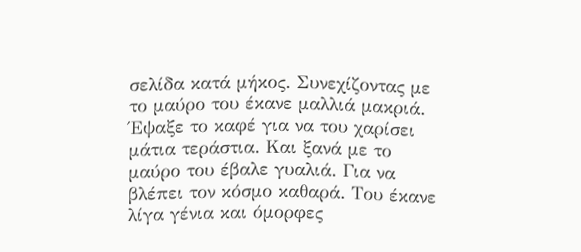σελίδα κατά μήκος. Συνεχίζοντας με το μαύρο του έκανε μαλλιά μακριά. Έψαξε το καφέ για να του χαρίσει μάτια τεράστια. Και ξανά με το μαύρο του έβαλε γυαλιά. Για να βλέπει τον κόσμο καθαρά. Του έκανε λίγα γένια και όμορφες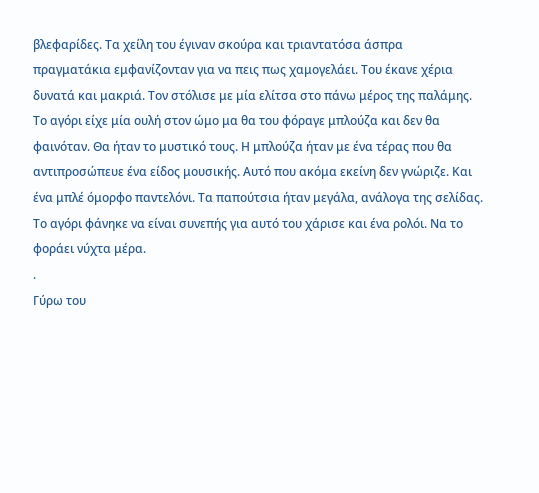βλεφαρίδες. Τα χείλη του έγιναν σκούρα και τριαντατόσα άσπρα πραγματάκια εμφανίζονταν για να πεις πως χαμογελάει. Του έκανε χέρια δυνατά και μακριά. Τον στόλισε με μία ελίτσα στο πάνω μέρος της παλάμης. Το αγόρι είχε μία ουλή στον ώμο μα θα του φόραγε μπλούζα και δεν θα φαινόταν. Θα ήταν το μυστικό τους. Η μπλούζα ήταν με ένα τέρας που θα αντιπροσώπευε ένα είδος μουσικής. Αυτό που ακόμα εκείνη δεν γνώριζε. Και ένα μπλέ όμορφο παντελόνι. Τα παπούτσια ήταν μεγάλα, ανάλογα της σελίδας. Το αγόρι φάνηκε να είναι συνεπής για αυτό του χάρισε και ένα ρολόι. Να το φοράει νύχτα μέρα.
.
Γύρω του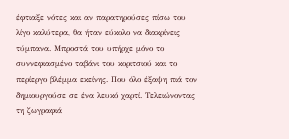έφτιαξε νότες και αν παρατηρούσες πίσω του λίγο καλύτερα, θα ήταν εύκολο να διακρίνεις τύμπανα. Μπροστά του υπήρχε μόνο το συννεφιασμένο ταβάνι του κοριτσιού και το περίεργο βλέμμα εκείνης. Που όλο έξαψη πιά τον δημιουργούσε σε ένα λευκό χαρτί. Τελειώνοντας τη ζωγραφιά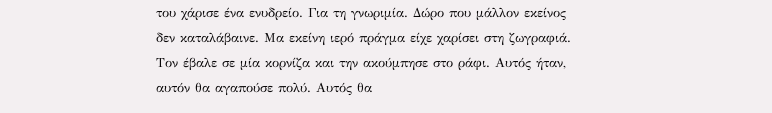του χάρισε ένα ενυδρείο. Για τη γνωριμία. Δώρο που μάλλον εκείνος δεν καταλάβαινε. Μα εκείνη ιερό πράγμα είχε χαρίσει στη ζωγραφιά. Τον έβαλε σε μία κορνίζα και την ακούμπησε στο ράφι. Αυτός ήταν, αυτόν θα αγαπούσε πολύ. Αυτός θα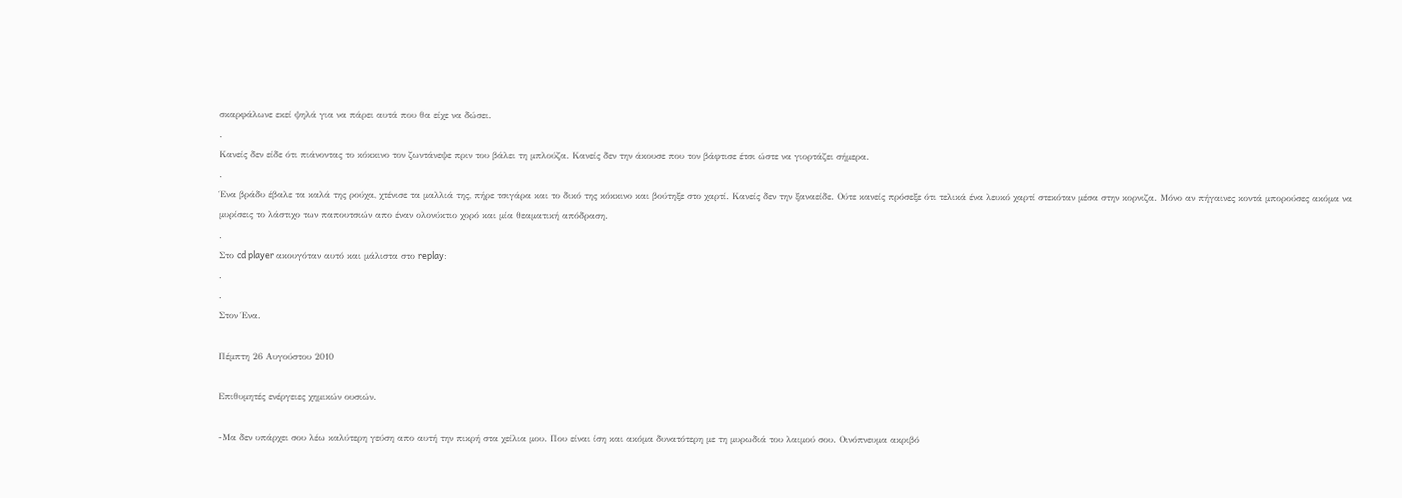σκαρφάλωνε εκεί ψηλά για να πάρει αυτά που θα είχε να δώσει.
.
Κανείς δεν είδε ότι πιάνοντας το κόκκινο τον ζωντάνεψε πριν του βάλει τη μπλούζα. Κανείς δεν την άκουσε που τον βάφτισε έτσι ώστε να γιορτάζει σήμερα.
.
Ένα βράδυ έβαλε τα καλά της ρούχα, χτένισε τα μαλλιά της, πήρε τσιγάρα και το δικό της κόκκινο και βούτηξε στο χαρτί. Κανείς δεν την ξαναείδε. Ούτε κανείς πρόσεξε ότι τελικά ένα λευκό χαρτί στεκόταν μέσα στην κορνιζα. Μόνο αν πήγαινες κοντά μπορούσες ακόμα να μυρίσεις το λάστιχο των παπουτσιών απο έναν ολονύκτιο χορό και μία θεαματική απόδραση.
.
Στο cd player ακουγόταν αυτό και μάλιστα στο replay:
.
.
Στον Ένα.

Πέμπτη 26 Αυγούστου 2010

Επιθυμητές ενέργειες χημικών ουσιών.

-Μα δεν υπάρχει σου λέω καλύτερη γεύση απο αυτή την πικρή στα χείλια μου. Που είναι ίση και ακόμα δυνατότερη με τη μυρωδιά του λαιμού σου. Οινόπνευμα ακριβό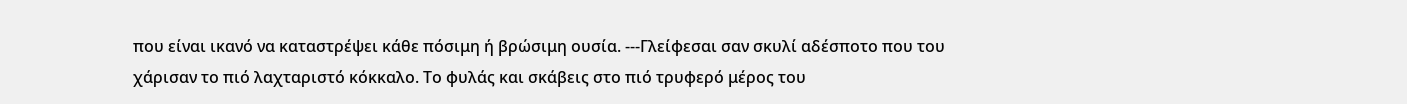που είναι ικανό να καταστρέψει κάθε πόσιμη ή βρώσιμη ουσία. ---Γλείφεσαι σαν σκυλί αδέσποτο που του χάρισαν το πιό λαχταριστό κόκκαλο. Το φυλάς και σκάβεις στο πιό τρυφερό μέρος του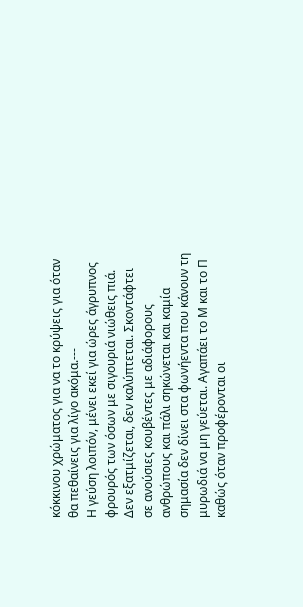κόκκινου χρώματος για να το κρύψεις για όταν θα πεθαίνεις για λίγο ακόμα.---
Η γεύση λοιπόν, μένει εκεί για ώρες άγρυπνος φρουρός των όσων με σιγουριά νιώθεις πιά. Δεν εξατμίζεται, δεν καλύπτεται. Σκοντάφτει σε ανούσιες κουβέντες με αδιάφορους ανθρώπους και πάλι σηκώνεται και καμία σημασία δεν δίνει στα φωνήεντα που κάνουν τη μυρωδιά να μη γεύεται. Αγαπάει το Μ και το Π καθώς όταν προφέρονται οι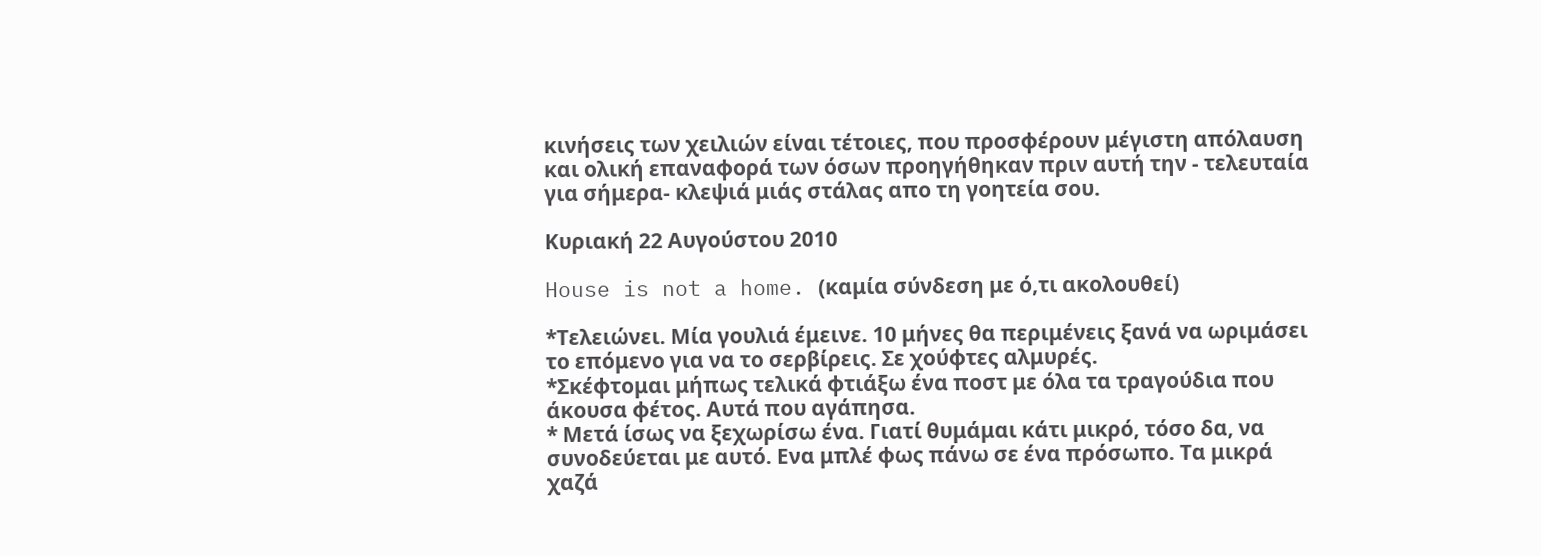κινήσεις των χειλιών είναι τέτοιες, που προσφέρουν μέγιστη απόλαυση και ολική επαναφορά των όσων προηγήθηκαν πριν αυτή την - τελευταία για σήμερα- κλεψιά μιάς στάλας απο τη γοητεία σου.

Κυριακή 22 Αυγούστου 2010

House is not a home. (καμία σύνδεση με ό,τι ακολουθεί)

*Τελειώνει. Μία γουλιά έμεινε. 10 μήνες θα περιμένεις ξανά να ωριμάσει το επόμενο για να το σερβίρεις. Σε χούφτες αλμυρές.
*Σκέφτομαι μήπως τελικά φτιάξω ένα ποστ με όλα τα τραγούδια που άκουσα φέτος. Αυτά που αγάπησα.
* Μετά ίσως να ξεχωρίσω ένα. Γιατί θυμάμαι κάτι μικρό, τόσο δα, να συνοδεύεται με αυτό. Ενα μπλέ φως πάνω σε ένα πρόσωπο. Τα μικρά χαζά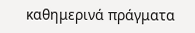καθημερινά πράγματα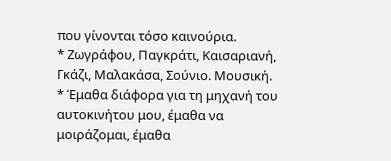που γίνονται τόσο καινούρια.
* Ζωγράφου, Παγκράτι, Καισαριανή, Γκάζι, Μαλακάσα, Σούνιο. Μουσική.
* Έμαθα διάφορα για τη μηχανή του αυτοκινήτου μου, έμαθα να μοιράζομαι, έμαθα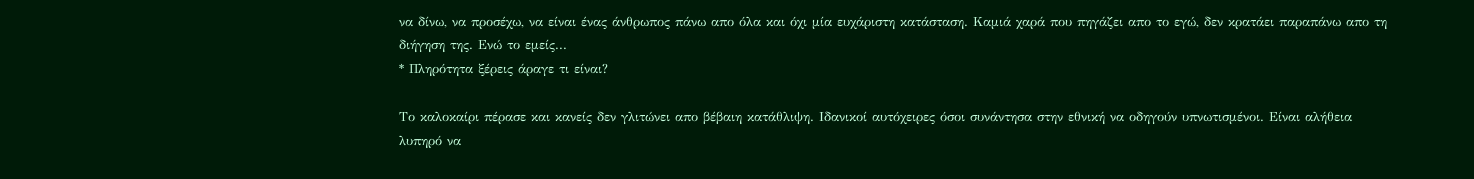να δίνω, να προσέχω, να είναι ένας άνθρωπος πάνω απο όλα και όχι μία ευχάριστη κατάσταση. Καμιά χαρά που πηγάζει απο το εγώ, δεν κρατάει παραπάνω απο τη διήγηση της. Ενώ το εμείς...
* Πληρότητα ξέρεις άραγε τι είναι?

Το καλοκαίρι πέρασε και κανείς δεν γλιτώνει απο βέβαιη κατάθλιψη. Ιδανικοί αυτόχειρες όσοι συνάντησα στην εθνική να οδηγούν υπνωτισμένοι. Είναι αλήθεια λυπηρό να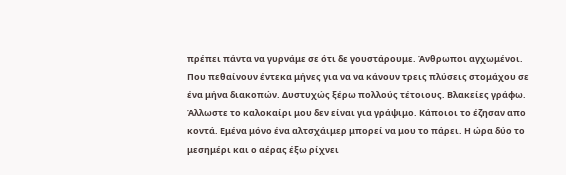πρέπει πάντα να γυρνάμε σε ότι δε γουστάρουμε. Άνθρωποι αγχωμένοι. Που πεθαίνουν έντεκα μήνες για να να κάνουν τρεις πλύσεις στομάχου σε ένα μήνα διακοπών. Δυστυχώς ξέρω πολλούς τέτοιους. Βλακείες γράφω. Άλλωστε το καλοκαίρι μου δεν είναι για γράψιμο. Κάποιοι το έζησαν απο κοντά. Εμένα μόνο ένα αλτσχάιμερ μπορεί να μου το πάρει. Η ώρα δύο το μεσημέρι και ο αέρας έξω ρίχνει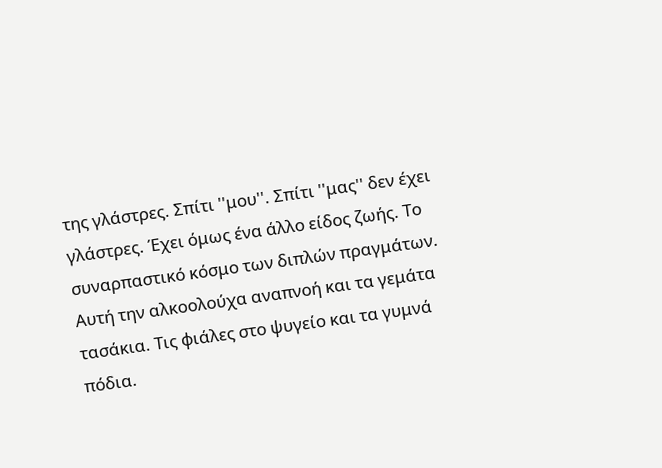της γλάστρες. Σπίτι ''μου''. Σπίτι ''μας'' δεν έχει γλάστρες. Έχει όμως ένα άλλο είδος ζωής. Το συναρπαστικό κόσμο των διπλών πραγμάτων. Αυτή την αλκοολούχα αναπνοή και τα γεμάτα τασάκια. Τις φιάλες στο ψυγείο και τα γυμνά πόδια.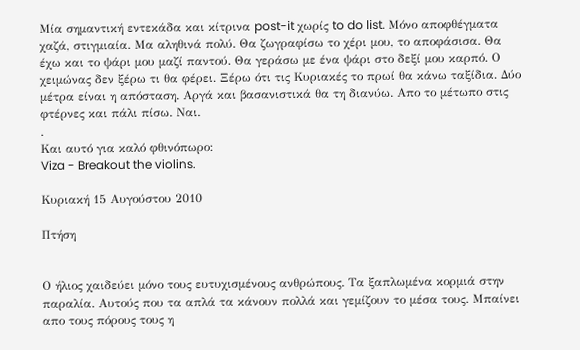Μία σημαντική εντεκάδα και κίτρινα post-it χωρίς to do list. Μόνο αποφθέγματα χαζά, στιγμιαία. Μα αληθινά πολύ. Θα ζωγραφίσω το χέρι μου, το αποφάσισα. Θα έχω και το ψάρι μου μαζί παντού. Θα γεράσω με ένα ψάρι στο δεξί μου καρπό. Ο χειμώνας δεν ξέρω τι θα φέρει. Ξέρω ότι τις Κυριακές το πρωί θα κάνω ταξίδια. Δύο μέτρα είναι η απόσταση. Αργά και βασανιστικά θα τη διανύω. Απο το μέτωπο στις φτέρνες και πάλι πίσω. Ναι.
.
Και αυτό για καλό φθινόπωρο:
Viza - Breakout the violins.

Κυριακή 15 Αυγούστου 2010

Πτήση


Ο ήλιος χαιδεύει μόνο τους ευτυχισμένους ανθρώπους. Τα ξαπλωμένα κορμιά στην παραλία. Αυτούς που τα απλά τα κάνουν πολλά και γεμίζουν το μέσα τους. Μπαίνει απο τους πόρους τους η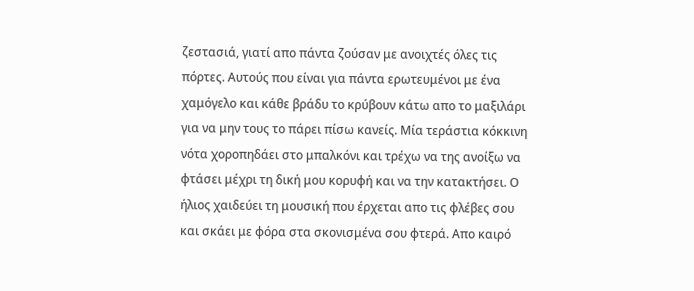ζεστασιά, γιατί απο πάντα ζούσαν με ανοιχτές όλες τις πόρτες. Αυτούς που είναι για πάντα ερωτευμένοι με ένα χαμόγελο και κάθε βράδυ το κρύβουν κάτω απο το μαξιλάρι για να μην τους το πάρει πίσω κανείς. Μία τεράστια κόκκινη νότα χοροπηδάει στο μπαλκόνι και τρέχω να της ανοίξω να φτάσει μέχρι τη δική μου κορυφή και να την κατακτήσει. Ο ήλιος χαιδεύει τη μουσική που έρχεται απο τις φλέβες σου και σκάει με φόρα στα σκονισμένα σου φτερά. Απο καιρό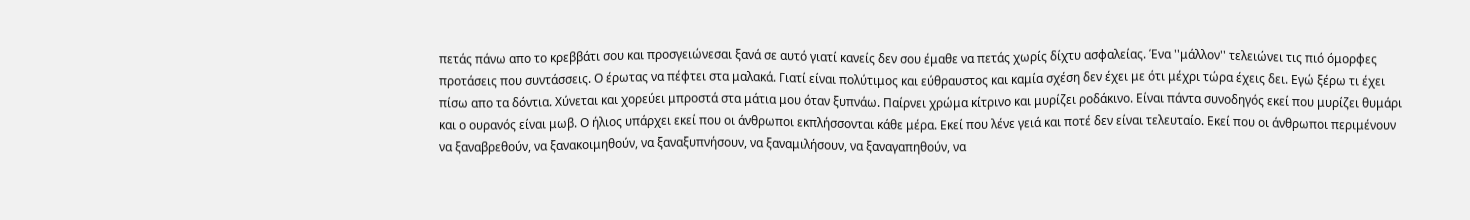πετάς πάνω απο το κρεββάτι σου και προσγειώνεσαι ξανά σε αυτό γιατί κανείς δεν σου έμαθε να πετάς χωρίς δίχτυ ασφαλείας. Ένα ''μάλλον'' τελειώνει τις πιό όμορφες προτάσεις που συντάσσεις. Ο έρωτας να πέφτει στα μαλακά. Γιατί είναι πολύτιμος και εύθραυστος και καμία σχέση δεν έχει με ότι μέχρι τώρα έχεις δει. Εγώ ξέρω τι έχει πίσω απο τα δόντια. Χύνεται και χορεύει μπροστά στα μάτια μου όταν ξυπνάω. Παίρνει χρώμα κίτρινο και μυρίζει ροδάκινο. Είναι πάντα συνοδηγός εκεί που μυρίζει θυμάρι και ο ουρανός είναι μωβ. Ο ήλιος υπάρχει εκεί που οι άνθρωποι εκπλήσσονται κάθε μέρα. Εκεί που λένε γειά και ποτέ δεν είναι τελευταίο. Εκεί που οι άνθρωποι περιμένουν να ξαναβρεθούν, να ξανακοιμηθούν, να ξαναξυπνήσουν, να ξαναμιλήσουν, να ξαναγαπηθούν, να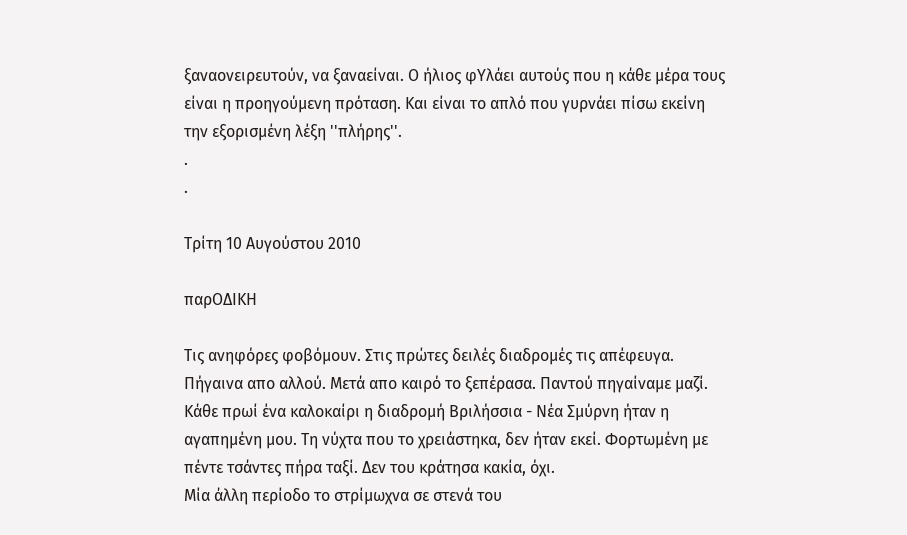ξαναονειρευτούν, να ξαναείναι. Ο ήλιος φΥλάει αυτούς που η κάθε μέρα τους είναι η προηγούμενη πρόταση. Και είναι το απλό που γυρνάει πίσω εκείνη την εξορισμένη λέξη ''πλήρης''.
.
.

Τρίτη 10 Αυγούστου 2010

παρΟΔΙΚΗ

Τις ανηφόρες φοβόμουν. Στις πρώτες δειλές διαδρομές τις απέφευγα. Πήγαινα απο αλλού. Μετά απο καιρό το ξεπέρασα. Παντού πηγαίναμε μαζί. Κάθε πρωί ένα καλοκαίρι η διαδρομή Βριλήσσια - Νέα Σμύρνη ήταν η αγαπημένη μου. Τη νύχτα που το χρειάστηκα, δεν ήταν εκεί. Φορτωμένη με πέντε τσάντες πήρα ταξί. Δεν του κράτησα κακία, όχι.
Μία άλλη περίοδο το στρίμωχνα σε στενά του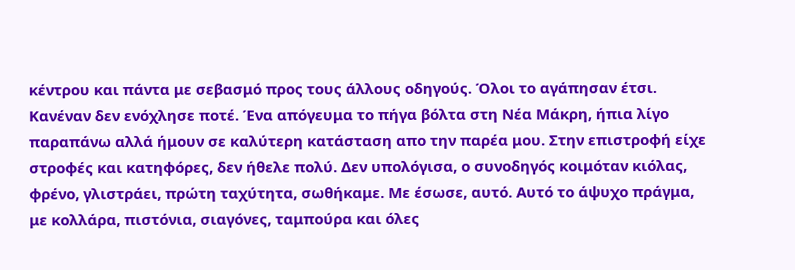κέντρου και πάντα με σεβασμό προς τους άλλους οδηγούς. Όλοι το αγάπησαν έτσι. Κανέναν δεν ενόχλησε ποτέ. Ένα απόγευμα το πήγα βόλτα στη Νέα Μάκρη, ήπια λίγο παραπάνω αλλά ήμουν σε καλύτερη κατάσταση απο την παρέα μου. Στην επιστροφή είχε στροφές και κατηφόρες, δεν ήθελε πολύ. Δεν υπολόγισα, ο συνοδηγός κοιμόταν κιόλας, φρένο, γλιστράει, πρώτη ταχύτητα, σωθήκαμε. Με έσωσε, αυτό. Αυτό το άψυχο πράγμα, με κολλάρα, πιστόνια, σιαγόνες, ταμπούρα και όλες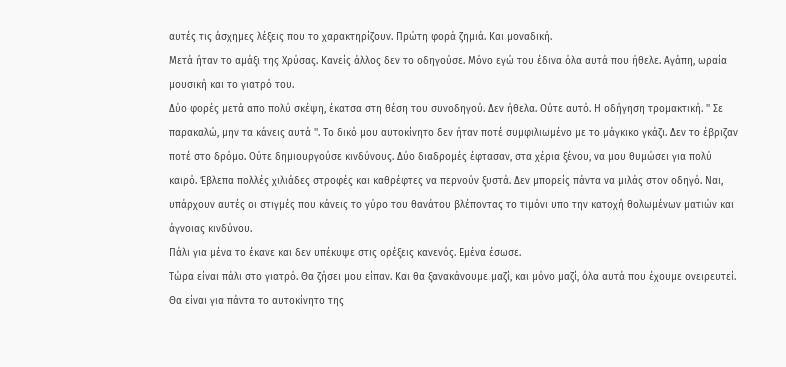αυτές τις άσχημες λέξεις που το χαρακτηρίζουν. Πρώτη φορά ζημιά. Και μοναδική.
Μετά ήταν το αμάξι της Χρύσας. Κανείς άλλος δεν το οδηγούσε. Μόνο εγώ του έδινα όλα αυτά που ήθελε. Αγάπη, ωραία μουσική και το γιατρό του.
Δύο φορές μετά απο πολύ σκέψη, έκατσα στη θέση του συνοδηγού. Δεν ήθελα. Ούτε αυτό. Η οδήγηση τρομακτική. '' Σε παρακαλώ, μην τα κάνεις αυτά ''. Το δικό μου αυτοκίνητο δεν ήταν ποτέ συμφιλιωμένο με το μάγκικο γκάζι. Δεν το έβριζαν ποτέ στο δρόμο. Ούτε δημιουργούσε κινδύνους. Δύο διαδρομές έφτασαν, στα χέρια ξένου, να μου θυμώσει για πολύ καιρό. Έβλεπα πολλές χιλιάδες στροφές και καθρέφτες να περνούν ξυστά. Δεν μπορείς πάντα να μιλάς στον οδηγό. Ναι, υπάρχουν αυτές οι στιγμές που κάνεις το γύρο του θανάτου βλέποντας το τιμόνι υπο την κατοχή θολωμένων ματιών και άγνοιας κινδύνου.
Πάλι για μένα το έκανε και δεν υπέκυψε στις ορέξεις κανενός. Εμένα έσωσε.
Τώρα είναι πάλι στο γιατρό. Θα ζήσει μου είπαν. Και θα ξανακάνουμε μαζί, και μόνο μαζί, όλα αυτά που έχουμε ονειρευτεί.
Θα είναι για πάντα το αυτοκίνητο της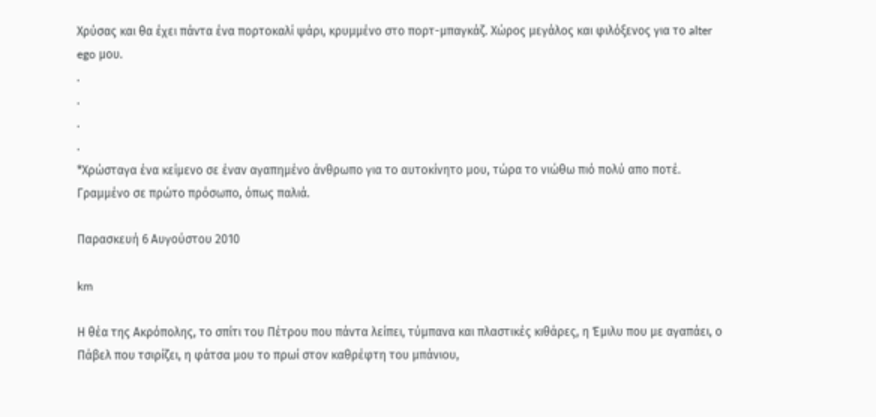Χρύσας και θα έχει πάντα ένα πορτοκαλί ψάρι, κρυμμένο στο πορτ-μπαγκάζ. Χώρος μεγάλος και φιλόξενος για το alter ego μου.
.
.
.
.
*Χρώσταγα ένα κείμενο σε έναν αγαπημένο άνθρωπο για το αυτοκίνητο μου, τώρα το νιώθω πιό πολύ απο ποτέ. Γραμμένο σε πρώτο πρόσωπο, όπως παλιά.

Παρασκευή 6 Αυγούστου 2010

km

Η θέα της Ακρόπολης, το σπίτι του Πέτρου που πάντα λείπει, τύμπανα και πλαστικές κιθάρες, η Έμιλυ που με αγαπάει, ο Πάβελ που τσιρίζει, η φάτσα μου το πρωί στον καθρέφτη του μπάνιου,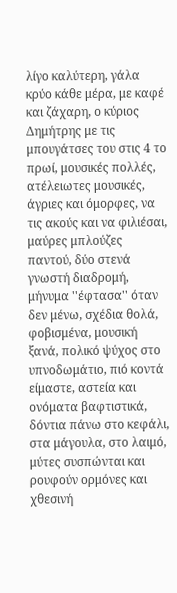λίγο καλύτερη, γάλα κρύο κάθε μέρα, με καφέ και ζάχαρη, ο κύριος Δημήτρης με τις μπουγάτσες του στις 4 το πρωί, μουσικές πολλές, ατέλειωτες μουσικές, άγριες και όμορφες, να τις ακούς και να φιλιέσαι, μαύρες μπλούζες παντού, δύο στενά γνωστή διαδρομή, μήνυμα ''έφτασα'' όταν δεν μένω, σχέδια θολά, φοβισμένα, μουσική ξανά, πολικό ψύχος στο υπνοδωμάτιο, πιό κοντά είμαστε, αστεία και ονόματα βαφτιστικά, δόντια πάνω στο κεφάλι, στα μάγουλα, στο λαιμό, μύτες συσπώνται και ρουφούν ορμόνες και χθεσινή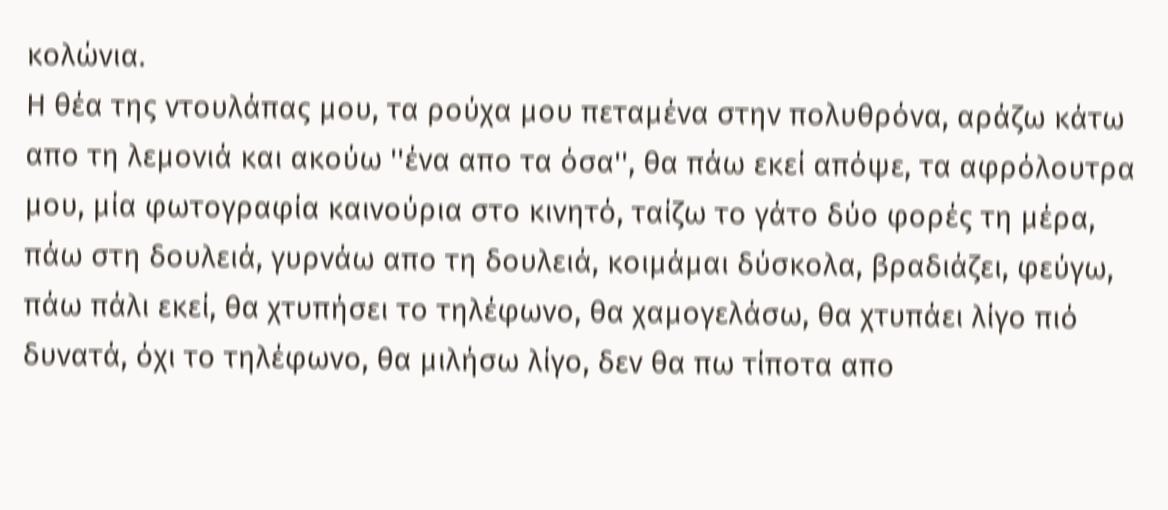κολώνια.
Η θέα της ντουλάπας μου, τα ρούχα μου πεταμένα στην πολυθρόνα, αράζω κάτω απο τη λεμονιά και ακούω ''ένα απο τα όσα'', θα πάω εκεί απόψε, τα αφρόλουτρα μου, μία φωτογραφία καινούρια στο κινητό, ταίζω το γάτο δύο φορές τη μέρα, πάω στη δουλειά, γυρνάω απο τη δουλειά, κοιμάμαι δύσκολα, βραδιάζει, φεύγω, πάω πάλι εκεί, θα χτυπήσει το τηλέφωνο, θα χαμογελάσω, θα χτυπάει λίγο πιό δυνατά, όχι το τηλέφωνο, θα μιλήσω λίγο, δεν θα πω τίποτα απο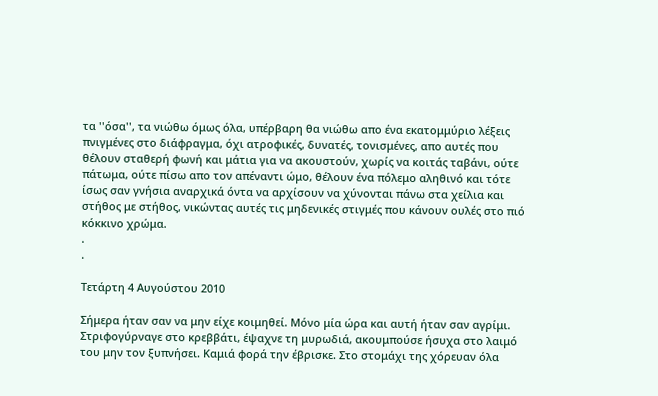τα ''όσα'', τα νιώθω όμως όλα, υπέρβαρη θα νιώθω απο ένα εκατομμύριο λέξεις πνιγμένες στο διάφραγμα, όχι ατροφικές, δυνατές, τονισμένες, απο αυτές που θέλουν σταθερή φωνή και μάτια για να ακουστούν, χωρίς να κοιτάς ταβάνι, ούτε πάτωμα, ούτε πίσω απο τον απέναντι ώμο, θέλουν ένα πόλεμο αληθινό και τότε ίσως σαν γνήσια αναρχικά όντα να αρχίσουν να χύνονται πάνω στα χείλια και στήθος με στήθος, νικώντας αυτές τις μηδενικές στιγμές που κάνουν ουλές στο πιό κόκκινο χρώμα.
.
.

Τετάρτη 4 Αυγούστου 2010

Σήμερα ήταν σαν να μην είχε κοιμηθεί. Μόνο μία ώρα και αυτή ήταν σαν αγρίμι. Στριφογύρναγε στο κρεββάτι, έψαχνε τη μυρωδιά, ακουμπούσε ήσυχα στο λαιμό του μην τον ξυπνήσει. Καμιά φορά την έβρισκε. Στο στομάχι της χόρευαν όλα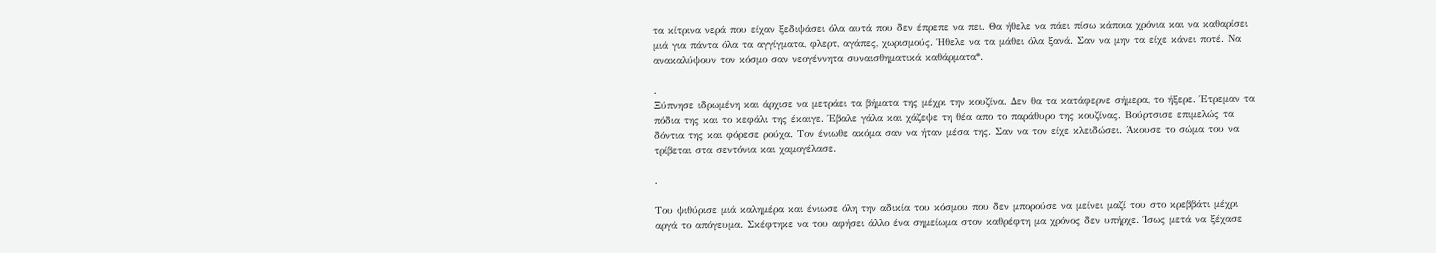τα κίτρινα νερά που είχαν ξεδιψάσει όλα αυτά που δεν έπρεπε να πει. Θα ήθελε να πάει πίσω κάποια χρόνια και να καθαρίσει μιά για πάντα όλα τα αγγίγματα, φλερτ, αγάπες, χωρισμούς. Ήθελε να τα μάθει όλα ξανά. Σαν να μην τα είχε κάνει ποτέ. Να ανακαλύψουν τον κόσμο σαν νεογέννητα συναισθηματικά καθάρματα*.

.
Ξύπνησε ιδρωμένη και άρχισε να μετράει τα βήματα της μέχρι την κουζίνα. Δεν θα τα κατάφερνε σήμερα, το ήξερε. Έτρεμαν τα πόδια της και το κεφάλι της έκαιγε. Έβαλε γάλα και χάζεψε τη θέα απο το παράθυρο της κουζίνας. Βούρτσισε επιμελώς τα δόντια της και φόρεσε ρούχα. Τον ένιωθε ακόμα σαν να ήταν μέσα της. Σαν να τον είχε κλειδώσει. Άκουσε το σώμα του να τρίβεται στα σεντόνια και χαμογέλασε.

.

Του ψιθύρισε μιά καλημέρα και ένιωσε όλη την αδικία του κόσμου που δεν μπορούσε να μείνει μαζί του στο κρεββάτι μέχρι αργά το απόγευμα. Σκέφτηκε να του αφήσει άλλο ένα σημείωμα στον καθρέφτη μα χρόνος δεν υπήρχε. Ίσως μετά να ξέχασε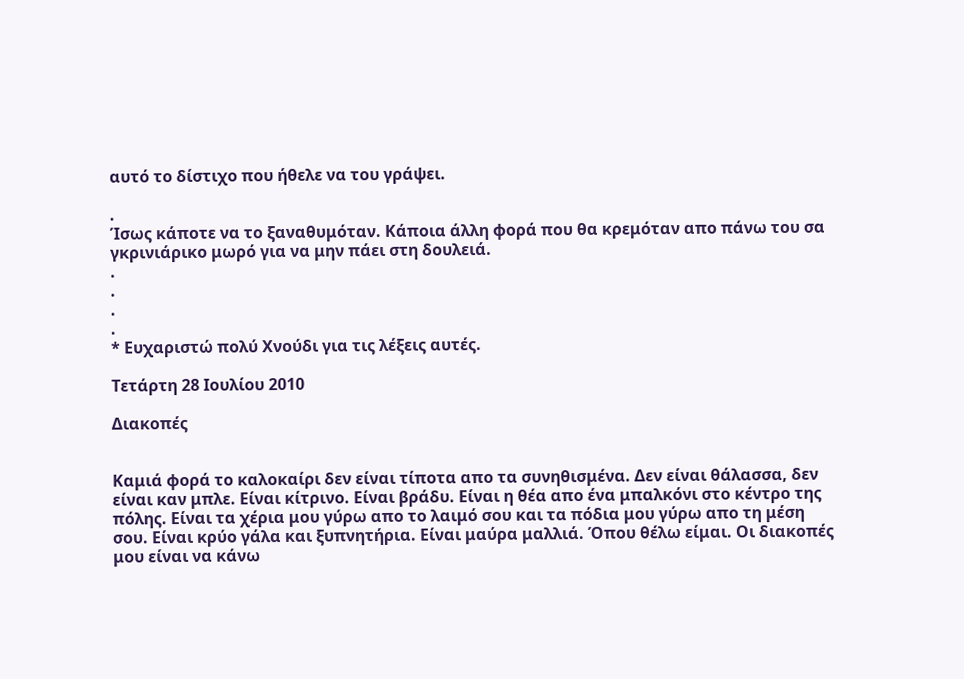αυτό το δίστιχο που ήθελε να του γράψει.

.
Ίσως κάποτε να το ξαναθυμόταν. Κάποια άλλη φορά που θα κρεμόταν απο πάνω του σα γκρινιάρικο μωρό για να μην πάει στη δουλειά.
.
.
.
.
* Ευχαριστώ πολύ Χνούδι για τις λέξεις αυτές.

Τετάρτη 28 Ιουλίου 2010

Διακοπές


Καμιά φορά το καλοκαίρι δεν είναι τίποτα απο τα συνηθισμένα. Δεν είναι θάλασσα, δεν είναι καν μπλε. Είναι κίτρινο. Είναι βράδυ. Είναι η θέα απο ένα μπαλκόνι στο κέντρο της πόλης. Είναι τα χέρια μου γύρω απο το λαιμό σου και τα πόδια μου γύρω απο τη μέση σου. Είναι κρύο γάλα και ξυπνητήρια. Είναι μαύρα μαλλιά. Όπου θέλω είμαι. Οι διακοπές μου είναι να κάνω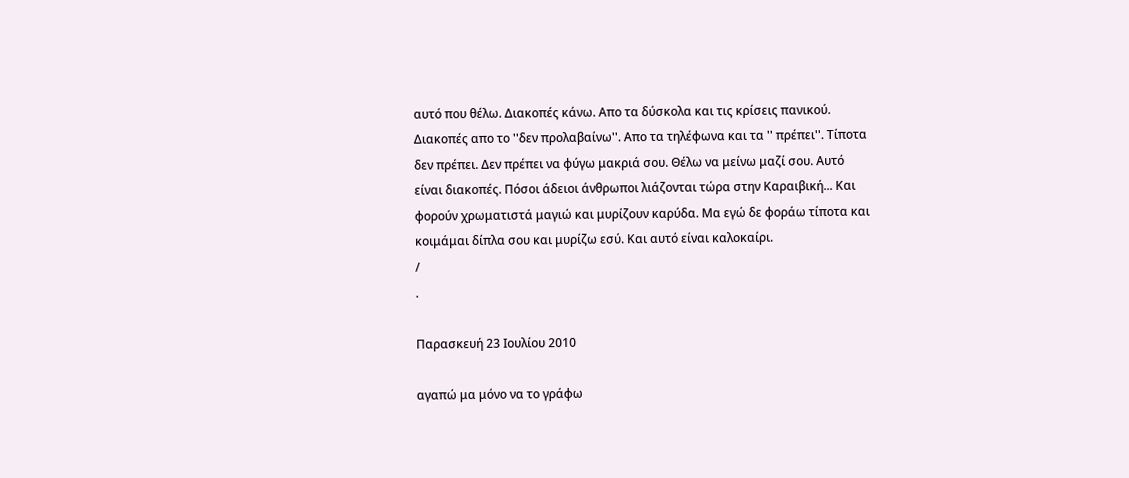αυτό που θέλω. Διακοπές κάνω. Απο τα δύσκολα και τις κρίσεις πανικού. Διακοπές απο το ''δεν προλαβαίνω''. Απο τα τηλέφωνα και τα '' πρέπει''. Τίποτα δεν πρέπει. Δεν πρέπει να φύγω μακριά σου. Θέλω να μείνω μαζί σου. Αυτό είναι διακοπές. Πόσοι άδειοι άνθρωποι λιάζονται τώρα στην Καραιβική... Και φορούν χρωματιστά μαγιώ και μυρίζουν καρύδα. Μα εγώ δε φοράω τίποτα και κοιμάμαι δίπλα σου και μυρίζω εσύ. Και αυτό είναι καλοκαίρι.
/
.

Παρασκευή 23 Ιουλίου 2010

αγαπώ μα μόνο να το γράφω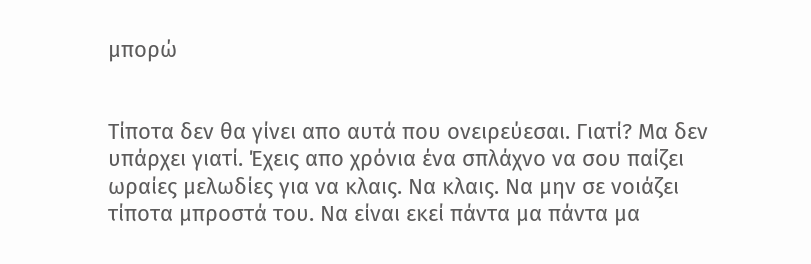μπορώ


Τίποτα δεν θα γίνει απο αυτά που ονειρεύεσαι. Γιατί? Μα δεν υπάρχει γιατί. Έχεις απο χρόνια ένα σπλάχνο να σου παίζει ωραίες μελωδίες για να κλαις. Να κλαις. Να μην σε νοιάζει τίποτα μπροστά του. Να είναι εκεί πάντα μα πάντα μα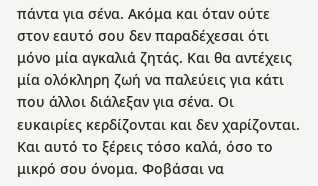πάντα για σένα. Ακόμα και όταν ούτε στον εαυτό σου δεν παραδέχεσαι ότι μόνο μία αγκαλιά ζητάς. Και θα αντέχεις μία ολόκληρη ζωή να παλεύεις για κάτι που άλλοι διάλεξαν για σένα. Οι ευκαιρίες κερδίζονται και δεν χαρίζονται. Και αυτό το ξέρεις τόσο καλά, όσο το μικρό σου όνομα. Φοβάσαι να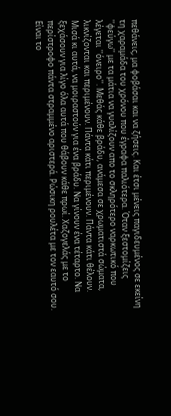πεθάνεις, μα φοβάσαι και να ζήσεις. Και έτσι μένεις παγιδευμένος σε εκείνη τη χαραμάδα του χρόνου που έγραφα παλιότερα. Όταν ξεστομίζεις ''φεύγω'' με τα μάτια να γυαλίζουν απο το σκληρότερο ναρκωτικό που λέγεται ''όνειρο''. Μεθάς κάθε βράδυ, ανάμεσα σε χρωματιστά σώματα, λικνίζονται και περιμένουν. Πάντα κάτι περιμένουν. Πάντα κάτι θέλουν. Μισά κι αυτά, να μοιραστούν για ένα βράδυ. Να γίνουν ένα τέταρτο. Να ξεχάσουν για λίγο όλα αυτά που θάβουν κάθε πρωί. Χαζογελάς με το περίστροφο πάντα στραμμένο αριστερά. Ρώσικη ρουλέτα με τον εαυτό σου. Είναι το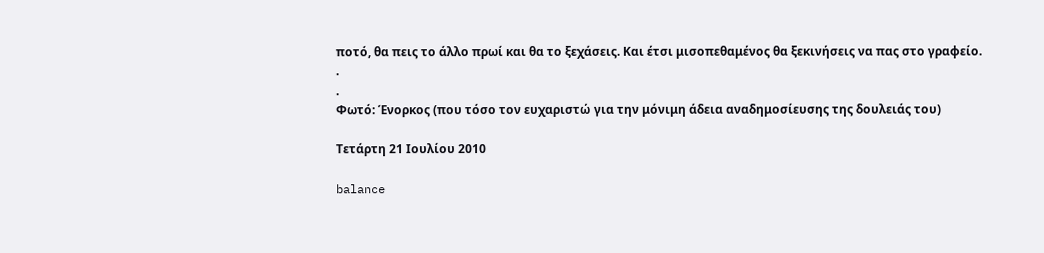ποτό, θα πεις το άλλο πρωί και θα το ξεχάσεις. Και έτσι μισοπεθαμένος θα ξεκινήσεις να πας στο γραφείο.
.
.
Φωτό: Ένορκος (που τόσο τον ευχαριστώ για την μόνιμη άδεια αναδημοσίευσης της δουλειάς του)

Τετάρτη 21 Ιουλίου 2010

balance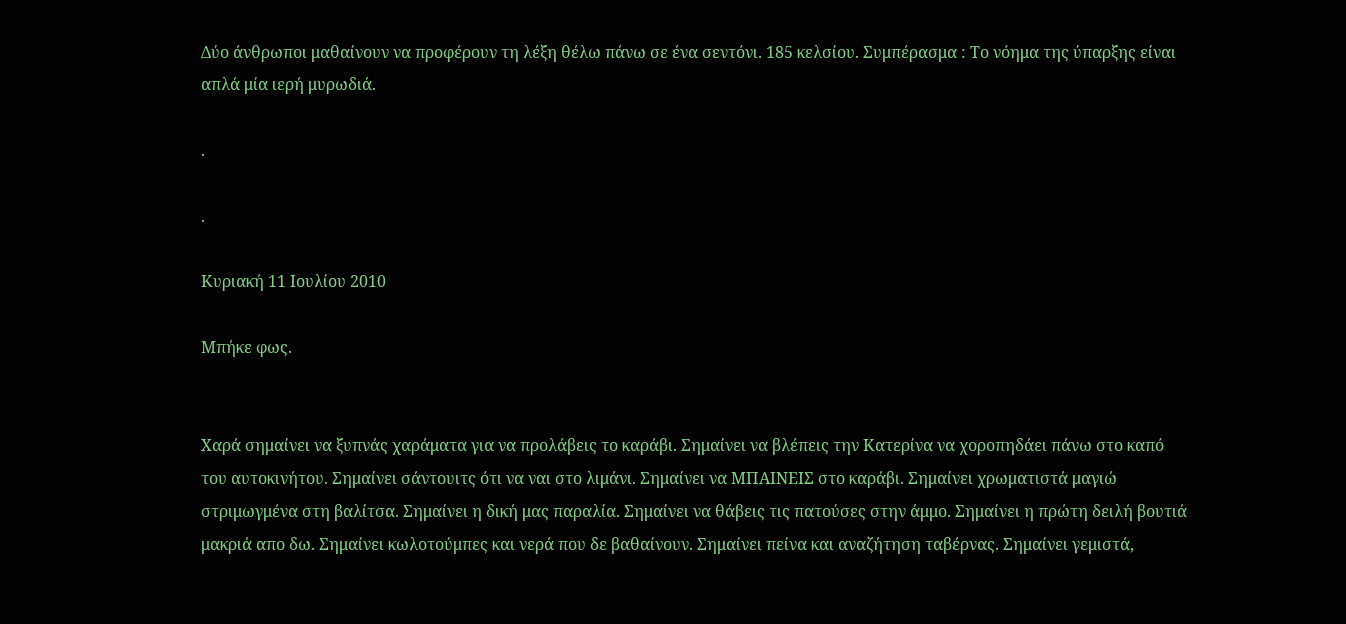Δύο άνθρωποι μαθαίνουν να προφέρουν τη λέξη θέλω πάνω σε ένα σεντόνι. 185 κελσίου. Συμπέρασμα : Το νόημα της ύπαρξης είναι απλά μία ιερή μυρωδιά.

.

.

Κυριακή 11 Ιουλίου 2010

Μπήκε φως.


Χαρά σημαίνει να ξυπνάς χαράματα για να προλάβεις το καράβι. Σημαίνει να βλέπεις την Κατερίνα να χοροπηδάει πάνω στο καπό του αυτοκινήτου. Σημαίνει σάντουιτς ότι να ναι στο λιμάνι. Σημαίνει να ΜΠΑΙΝΕΙΣ στο καράβι. Σημαίνει χρωματιστά μαγιώ στριμωγμένα στη βαλίτσα. Σημαίνει η δική μας παραλία. Σημαίνει να θάβεις τις πατούσες στην άμμο. Σημαίνει η πρώτη δειλή βουτιά μακριά απο δω. Σημαίνει κωλοτούμπες και νερά που δε βαθαίνουν. Σημαίνει πείνα και αναζήτηση ταβέρνας. Σημαίνει γεμιστά,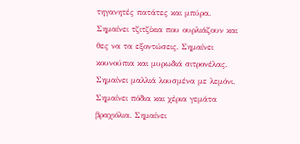τηγανητές πατάτες και μπύρα. Σημαίνει τζιτζίκια που ουρλιάζουν και θες να τα εξοντώσεις. Σημαίνει κουνούπια και μυρωδιά σιτρονέλας. Σημαίνει μαλλιά λουσμένα με λεμόνι. Σημαίνει πόδια και χέρια γεμάτα βραχιόλια. Σημαίνει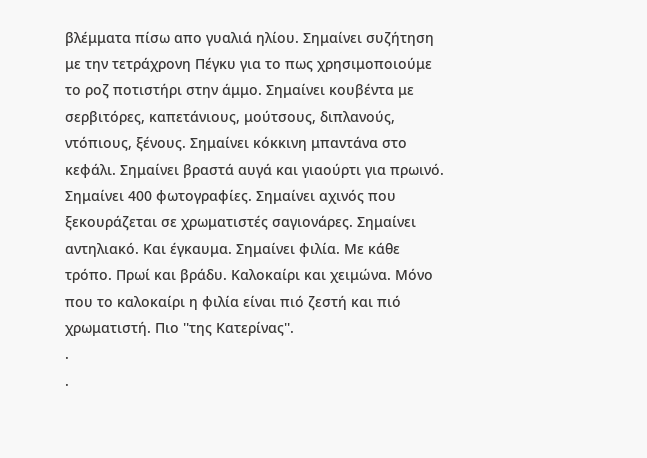βλέμματα πίσω απο γυαλιά ηλίου. Σημαίνει συζήτηση με την τετράχρονη Πέγκυ για το πως χρησιμοποιούμε το ροζ ποτιστήρι στην άμμο. Σημαίνει κουβέντα με σερβιτόρες, καπετάνιους, μούτσους, διπλανούς, ντόπιους, ξένους. Σημαίνει κόκκινη μπαντάνα στο κεφάλι. Σημαίνει βραστά αυγά και γιαούρτι για πρωινό. Σημαίνει 400 φωτογραφίες. Σημαίνει αχινός που ξεκουράζεται σε χρωματιστές σαγιονάρες. Σημαίνει αντηλιακό. Και έγκαυμα. Σημαίνει φιλία. Με κάθε τρόπο. Πρωί και βράδυ. Καλοκαίρι και χειμώνα. Μόνο που το καλοκαίρι η φιλία είναι πιό ζεστή και πιό χρωματιστή. Πιο ''της Κατερίνας''.
.
.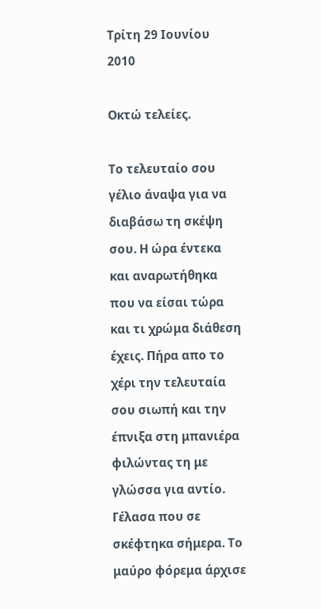Τρίτη 29 Ιουνίου 2010

Οκτώ τελείες.

Το τελευταίο σου γέλιο άναψα για να διαβάσω τη σκέψη σου. Η ώρα έντεκα και αναρωτήθηκα που να είσαι τώρα και τι χρώμα διάθεση έχεις. Πήρα απο το χέρι την τελευταία σου σιωπή και την έπνιξα στη μπανιέρα φιλώντας τη με γλώσσα για αντίο. Γέλασα που σε σκέφτηκα σήμερα. Το μαύρο φόρεμα άρχισε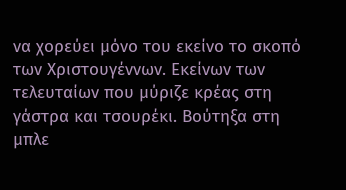να χορεύει μόνο του εκείνο το σκοπό των Χριστουγέννων. Εκείνων των τελευταίων που μύριζε κρέας στη γάστρα και τσουρέκι. Βούτηξα στη μπλε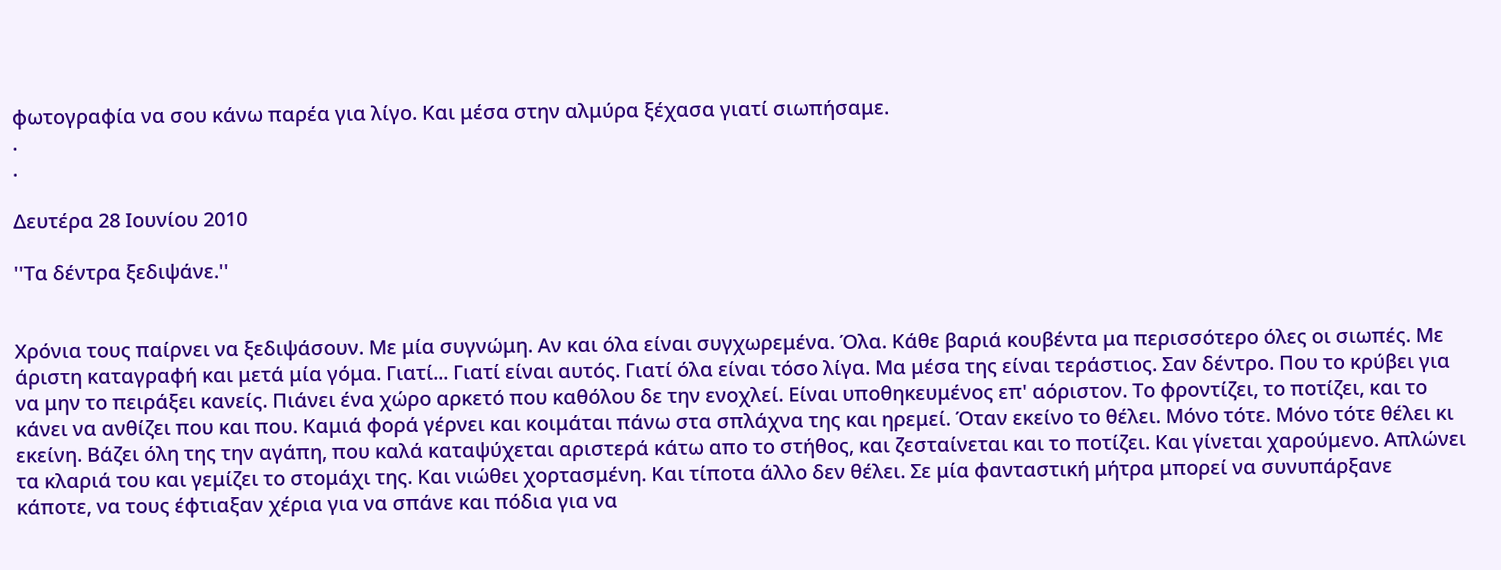φωτογραφία να σου κάνω παρέα για λίγο. Και μέσα στην αλμύρα ξέχασα γιατί σιωπήσαμε.
.
.

Δευτέρα 28 Ιουνίου 2010

''Τα δέντρα ξεδιψάνε.''


Χρόνια τους παίρνει να ξεδιψάσουν. Με μία συγνώμη. Αν και όλα είναι συγχωρεμένα. Όλα. Κάθε βαριά κουβέντα μα περισσότερο όλες οι σιωπές. Με άριστη καταγραφή και μετά μία γόμα. Γιατί... Γιατί είναι αυτός. Γιατί όλα είναι τόσο λίγα. Μα μέσα της είναι τεράστιος. Σαν δέντρο. Που το κρύβει για να μην το πειράξει κανείς. Πιάνει ένα χώρο αρκετό που καθόλου δε την ενοχλεί. Είναι υποθηκευμένος επ' αόριστον. Το φροντίζει, το ποτίζει, και το κάνει να ανθίζει που και που. Καμιά φορά γέρνει και κοιμάται πάνω στα σπλάχνα της και ηρεμεί. Όταν εκείνο το θέλει. Μόνο τότε. Μόνο τότε θέλει κι εκείνη. Βάζει όλη της την αγάπη, που καλά καταψύχεται αριστερά κάτω απο το στήθος, και ζεσταίνεται και το ποτίζει. Και γίνεται χαρούμενο. Απλώνει τα κλαριά του και γεμίζει το στομάχι της. Και νιώθει χορτασμένη. Και τίποτα άλλο δεν θέλει. Σε μία φανταστική μήτρα μπορεί να συνυπάρξανε κάποτε, να τους έφτιαξαν χέρια για να σπάνε και πόδια για να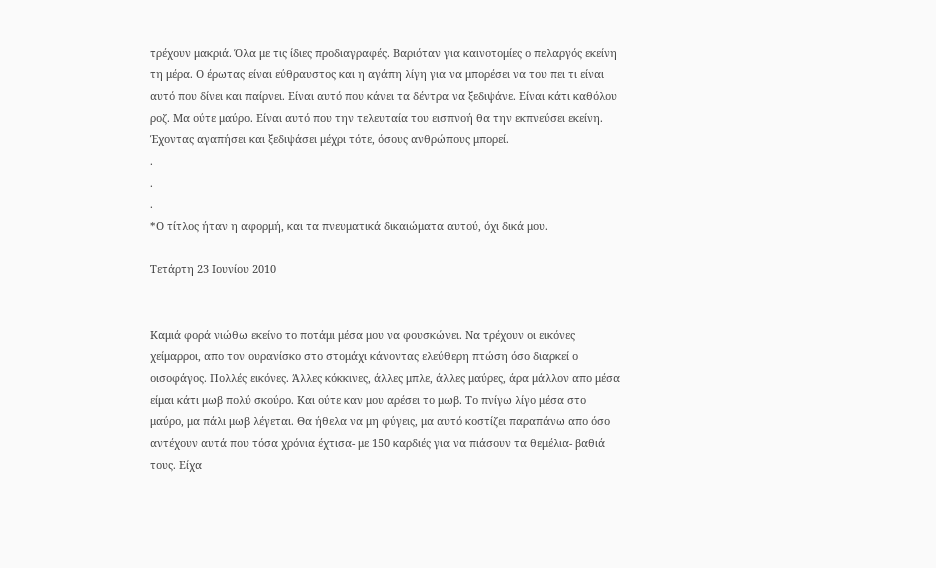τρέχουν μακριά. Όλα με τις ίδιες προδιαγραφές. Βαριόταν για καινοτομίες ο πελαργός εκείνη τη μέρα. Ο έρωτας είναι εύθραυστος και η αγάπη λίγη για να μπορέσει να του πει τι είναι αυτό που δίνει και παίρνει. Είναι αυτό που κάνει τα δέντρα να ξεδιψάνε. Είναι κάτι καθόλου ροζ. Μα ούτε μαύρο. Είναι αυτό που την τελευταία του εισπνοή θα την εκπνεύσει εκείνη. Έχοντας αγαπήσει και ξεδιψάσει μέχρι τότε, όσους ανθρώπους μπορεί.
.
.
.
*Ο τίτλος ήταν η αφορμή, και τα πνευματικά δικαιώματα αυτού, όχι δικά μου.

Τετάρτη 23 Ιουνίου 2010


Καμιά φορά νιώθω εκείνο το ποτάμι μέσα μου να φουσκώνει. Να τρέχουν οι εικόνες χείμαρροι, απο τον ουρανίσκο στο στομάχι κάνοντας ελεύθερη πτώση όσο διαρκεί ο οισοφάγος. Πολλές εικόνες. Άλλες κόκκινες, άλλες μπλε, άλλες μαύρες, άρα μάλλον απο μέσα είμαι κάτι μωβ πολύ σκούρο. Και ούτε καν μου αρέσει το μωβ. Το πνίγω λίγο μέσα στο μαύρο, μα πάλι μωβ λέγεται. Θα ήθελα να μη φύγεις, μα αυτό κοστίζει παραπάνω απο όσο αντέχουν αυτά που τόσα χρόνια έχτισα- με 150 καρδιές για να πιάσουν τα θεμέλια- βαθιά τους. Είχα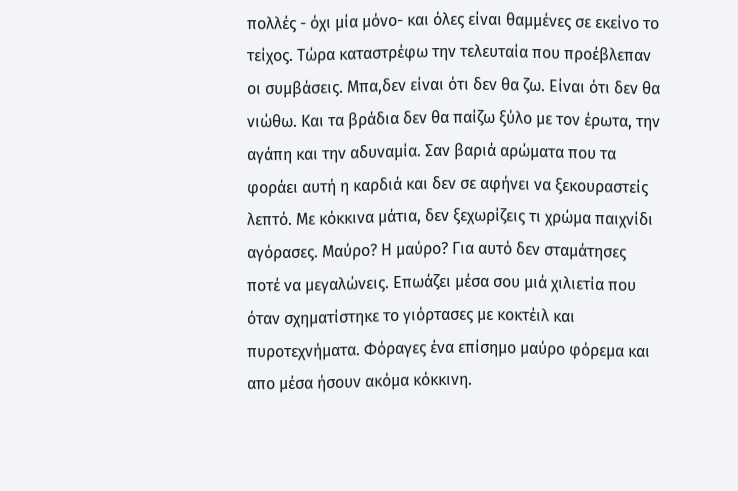πολλές - όχι μία μόνο- και όλες είναι θαμμένες σε εκείνο το τείχος. Τώρα καταστρέφω την τελευταία που προέβλεπαν οι συμβάσεις. Μπα,δεν είναι ότι δεν θα ζω. Είναι ότι δεν θα νιώθω. Και τα βράδια δεν θα παίζω ξύλο με τον έρωτα, την αγάπη και την αδυναμία. Σαν βαριά αρώματα που τα φοράει αυτή η καρδιά και δεν σε αφήνει να ξεκουραστείς λεπτό. Με κόκκινα μάτια, δεν ξεχωρίζεις τι χρώμα παιχνίδι αγόρασες. Μαύρο? Η μαύρο? Για αυτό δεν σταμάτησες ποτέ να μεγαλώνεις. Επωάζει μέσα σου μιά χιλιετία που όταν σχηματίστηκε το γιόρτασες με κοκτέιλ και πυροτεχνήματα. Φόραγες ένα επίσημο μαύρο φόρεμα και απο μέσα ήσουν ακόμα κόκκινη.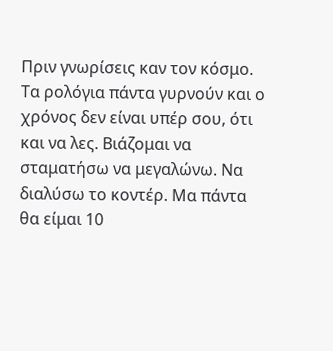Πριν γνωρίσεις καν τον κόσμο. Τα ρολόγια πάντα γυρνούν και ο χρόνος δεν είναι υπέρ σου, ότι και να λες. Βιάζομαι να σταματήσω να μεγαλώνω. Να διαλύσω το κοντέρ. Μα πάντα θα είμαι 10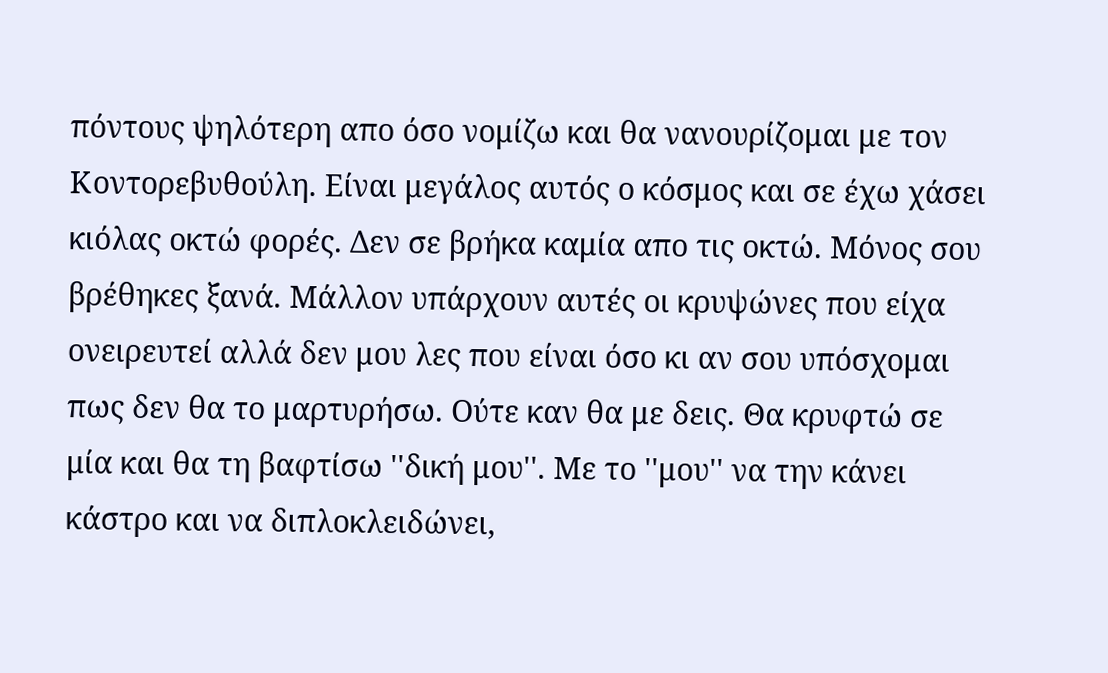πόντους ψηλότερη απο όσο νομίζω και θα νανουρίζομαι με τον Κοντορεβυθούλη. Είναι μεγάλος αυτός ο κόσμος και σε έχω χάσει κιόλας οκτώ φορές. Δεν σε βρήκα καμία απο τις οκτώ. Μόνος σου βρέθηκες ξανά. Μάλλον υπάρχουν αυτές οι κρυψώνες που είχα ονειρευτεί αλλά δεν μου λες που είναι όσο κι αν σου υπόσχομαι πως δεν θα το μαρτυρήσω. Ούτε καν θα με δεις. Θα κρυφτώ σε μία και θα τη βαφτίσω ''δική μου''. Με το ''μου'' να την κάνει κάστρο και να διπλοκλειδώνει,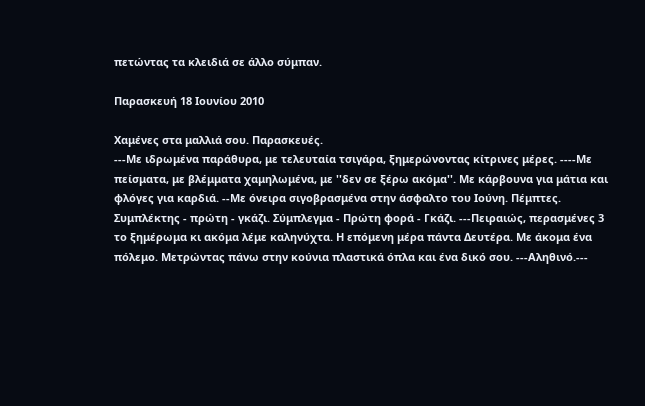πετώντας τα κλειδιά σε άλλο σύμπαν.

Παρασκευή 18 Ιουνίου 2010

Χαμένες στα μαλλιά σου. Παρασκευές.
---Με ιδρωμένα παράθυρα, με τελευταία τσιγάρα, ξημερώνοντας κίτρινες μέρες. ----Με πείσματα, με βλέμματα χαμηλωμένα, με ''δεν σε ξέρω ακόμα''. Με κάρβουνα για μάτια και φλόγες για καρδιά. --Με όνειρα σιγοβρασμένα στην άσφαλτο του Ιούνη. Πέμπτες. Συμπλέκτης - πρώτη - γκάζι. Σύμπλεγμα - Πρώτη φορά - Γκάζι. ---Πειραιώς, περασμένες 3 το ξημέρωμα κι ακόμα λέμε καληνύχτα. Η επόμενη μέρα πάντα Δευτέρα. Με άκομα ένα πόλεμο. Μετρώντας πάνω στην κούνια πλαστικά όπλα και ένα δικό σου. ---Αληθινό.---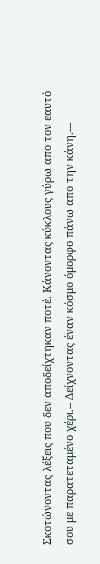Σκοτώνοντας λέξεις που δεν αποδείχτηκαν ποτέ. Κάνοντας κύκλους γύρω απο τον εαυτό σου με παρατεταμένο χέρι.-- Δείχνοντας έναν κόσμο όμορφο πάνω απο την κάνη.---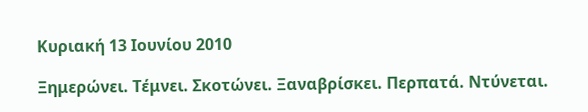Κυριακή 13 Ιουνίου 2010

Ξημερώνει. Τέμνει. Σκοτώνει. Ξαναβρίσκει. Περπατά. Ντύνεται.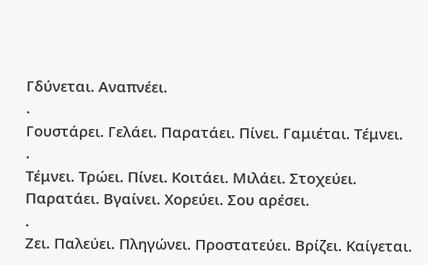Γδύνεται. Αναπνέει.
.
Γουστάρει. Γελάει. Παρατάει. Πίνει. Γαμιέται. Τέμνει.
.
Τέμνει. Τρώει. Πίνει. Κοιτάει. Μιλάει. Στοχεύει. Παρατάει. Βγαίνει. Χορεύει. Σου αρέσει.
.
Ζει. Παλεύει. Πληγώνει. Προστατεύει. Βρίζει. Καίγεται.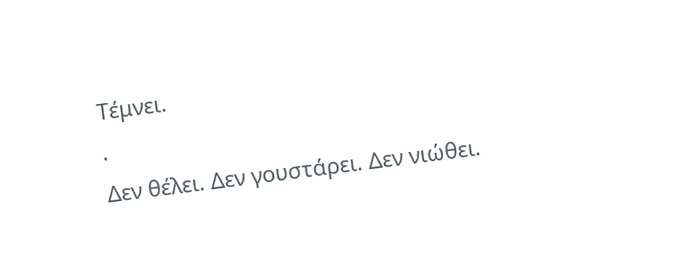Τέμνει.
.
Δεν θέλει. Δεν γουστάρει. Δεν νιώθει.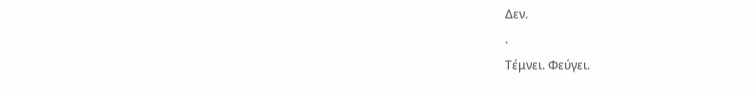Δεν.
.
Τέμνει. Φεύγει.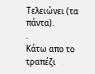Τελειώνει (τα πάντα).
.
Κάτω απο το τραπέζι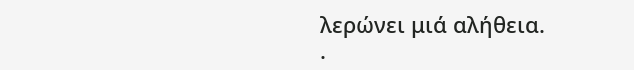λερώνει μιά αλήθεια.
.